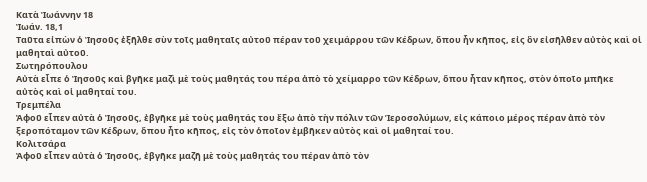Κατὰ Ἰωάννην 18
Ἰωάν. 18,1
Ταῦτα εἰπὼν ὁ Ἰησοῦς ἐξῆλθε σὺν τοῖς μαθηταῖς αὐτοῦ πέραν τοῦ χειμάρρου τῶν Κέδρων, ὅπου ἦν κῆπος, εἰς ὃν εἰσῆλθεν αὐτὸς καὶ οἱ μαθηταὶ αὐτοῦ.
Σωτηρόπουλου
Αὐτὰ εἶπε ὁ Ἰησοῦς καὶ βγῆκε μαζὶ μὲ τοὺς μαθητάς του πέρα ἀπὸ τὸ χείμαρρο τῶν Κέδρων, ὅπου ἦταν κῆπος, στὸν ὁποῖο μπῆκε αὐτὸς καὶ οἱ μαθηταί του.
Τρεμπέλα
Ἀφοῦ εἶπεν αὐτὰ ὁ Ἰησοῦς, ἐβγῆκε μὲ τοὺς μαθητάς του ἔξω ἀπὸ τὴν πόλιν τῶν Ἱεροσολύμων, εἰς κάποιο μέρος πέραν ἀπὸ τὸν ξεροπόταμον τῶν Κέδρων, ὅπου ἦτο κῆπος, εἰς τὸν ὁποῖον ἐμβῆκεν αὐτὸς καὶ οἱ μαθηταί του.
Κολιτσάρα
Ἀφοῦ εἶπεν αὐτὰ ὁ Ἰησοῦς, ἐβγῆκε μαζῆ μὲ τοὺς μαθητάς του πέραν ἀπὸ τὸν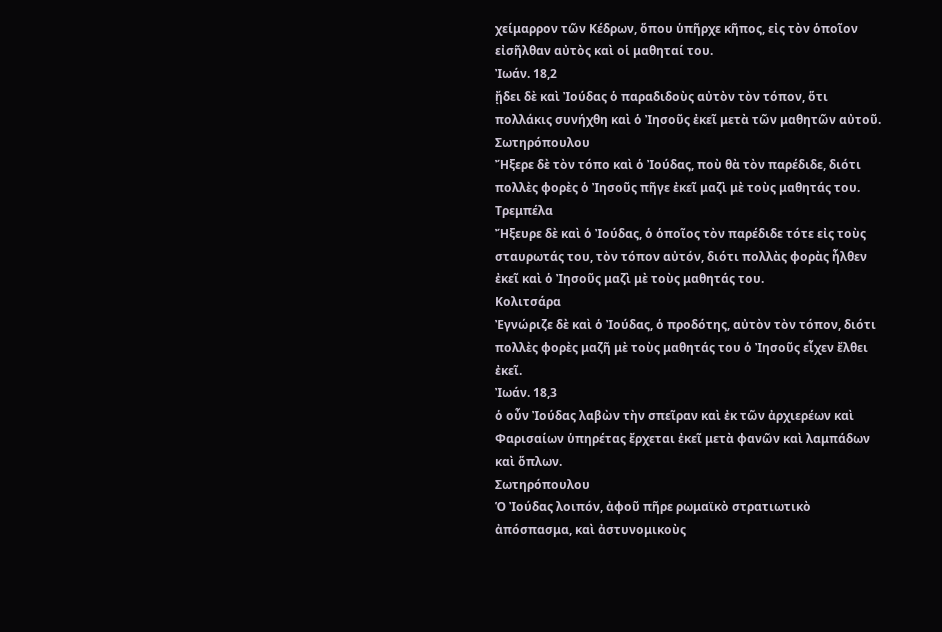χείμαρρον τῶν Κέδρων, ὅπου ὑπῆρχε κῆπος, εἰς τὸν ὁποῖον εἰσῆλθαν αὐτὸς καὶ οἱ μαθηταί του.
Ἰωάν. 18,2
ᾔδει δὲ καὶ Ἰούδας ὁ παραδιδοὺς αὐτὸν τὸν τόπον, ὅτι πολλάκις συνήχθη καὶ ὁ Ἰησοῦς ἐκεῖ μετὰ τῶν μαθητῶν αὐτοῦ.
Σωτηρόπουλου
Ἤξερε δὲ τὸν τόπο καὶ ὁ Ἰούδας, ποὺ θὰ τὸν παρέδιδε, διότι πολλὲς φορὲς ὁ Ἰησοῦς πῆγε ἐκεῖ μαζὶ μὲ τοὺς μαθητάς του.
Τρεμπέλα
Ἤξευρε δὲ καὶ ὁ Ἰούδας, ὁ ὁποῖος τὸν παρέδιδε τότε εἰς τοὺς σταυρωτάς του, τὸν τόπον αὐτόν, διότι πολλὰς φορὰς ἦλθεν ἐκεῖ καὶ ὁ Ἰησοῦς μαζὶ μὲ τοὺς μαθητάς του.
Κολιτσάρα
Ἐγνώριζε δὲ καὶ ὁ Ἰούδας, ὁ προδότης, αὐτὸν τὸν τόπον, διότι πολλὲς φορὲς μαζῆ μὲ τοὺς μαθητάς του ὁ Ἰησοῦς εἶχεν ἔλθει ἐκεῖ.
Ἰωάν. 18,3
ὁ οὖν Ἰούδας λαβὼν τὴν σπεῖραν καὶ ἐκ τῶν ἀρχιερέων καὶ Φαρισαίων ὑπηρέτας ἔρχεται ἐκεῖ μετὰ φανῶν καὶ λαμπάδων καὶ ὅπλων.
Σωτηρόπουλου
Ὁ Ἰούδας λοιπόν, ἀφοῦ πῆρε ρωμαϊκὸ στρατιωτικὸ ἀπόσπασμα, καὶ ἀστυνομικοὺς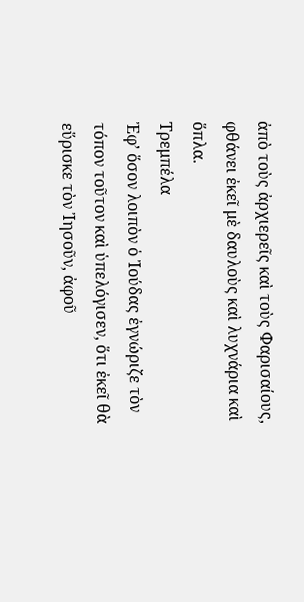ἀπὸ τοὺς ἀρχιερεῖς καὶ τοὺς Φαρισαίους, φθάνει ἐκεῖ μὲ δαυλοὺς καὶ λυχνάρια καὶ ὅπλα.
Τρεμπέλα
Ἐφ’ ὅσον λοιπὸν ὁ Ἰούδας ἐγνώριζε τὸν τόπον τοῦτον καὶ ὑπελόγισεν, ὅτι ἐκεῖ θὰ εὕρισκε τὸν Ἰησοῦν, ἀφοῦ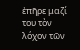ἐπῆρε μαζί του τὸν λόχον τῶν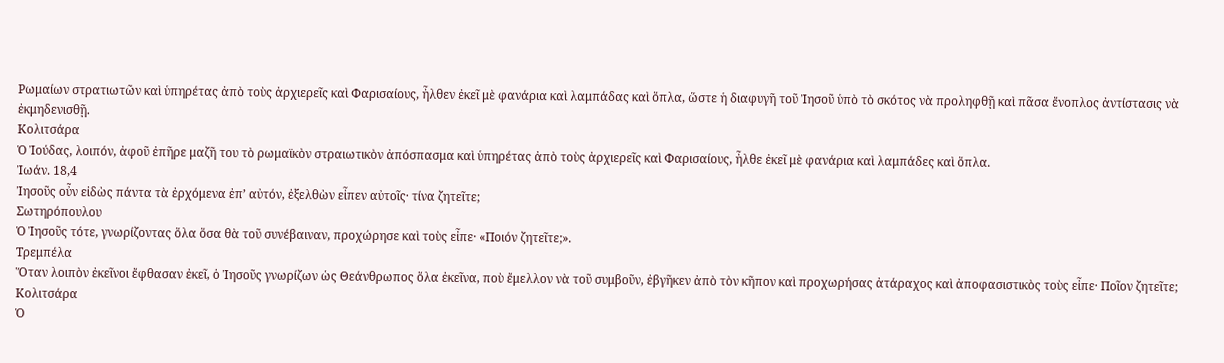Ρωμαίων στρατιωτῶν καὶ ὑπηρέτας ἀπὸ τοὺς ἀρχιερεῖς καὶ Φαρισαίους, ἦλθεν ἐκεῖ μὲ φανάρια καὶ λαμπάδας καὶ ὅπλα, ὥστε ἡ διαφυγῆ τοῦ Ἰησοῦ ὑπὸ τὸ σκότος νὰ προληφθῇ καὶ πᾶσα ἔνοπλος ἀντίστασις νὰ ἐκμηδενισθῇ.
Κολιτσάρα
Ὁ Ἰούδας, λοιπόν, ἀφοῦ ἐπῆρε μαζῆ του τὸ ρωμαϊκὸν στραιωτικὸν ἀπόσπασμα καὶ ὑπηρέτας ἀπὸ τοὺς ἀρχιερεῖς καὶ Φαρισαίους, ἦλθε ἐκεῖ μὲ φανάρια καὶ λαμπάδες καὶ ὅπλα.
Ἰωάν. 18,4
Ἰησοῦς οὖν εἰδὼς πάντα τὰ ἐρχόμενα ἐπ’ αὐτόν, ἐξελθὼν εἶπεν αὐτοῖς· τίνα ζητεῖτε;
Σωτηρόπουλου
Ὁ Ἰησοῦς τότε, γνωρίζοντας ὅλα ὅσα θὰ τοῦ συνέβαιναν, προχώρησε καὶ τοὺς εἶπε· «Ποιόν ζητεῖτε;».
Τρεμπέλα
Ὅταν λοιπὸν ἐκεῖνοι ἔφθασαν ἐκεῖ, ὁ Ἰησοῦς γνωρίζων ὡς Θεάνθρωπος ὅλα ἐκεῖνα, ποὺ ἔμελλον νὰ τοῦ συμβοῦν, ἐβγῆκεν ἀπὸ τὸν κῆπον καὶ προχωρήσας ἀτάραχος καὶ ἀποφασιστικὸς τοὺς εἶπε· Ποῖον ζητεῖτε;
Κολιτσάρα
Ὁ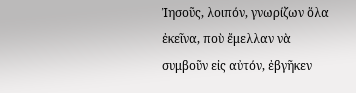Ἰησοῦς, λοιπόν, γνωρίζων ὅλα ἐκεῖνα, ποὺ ἔμελλαν νὰ συμβοῦν εἰς αὐτόν, ἐβγῆκεν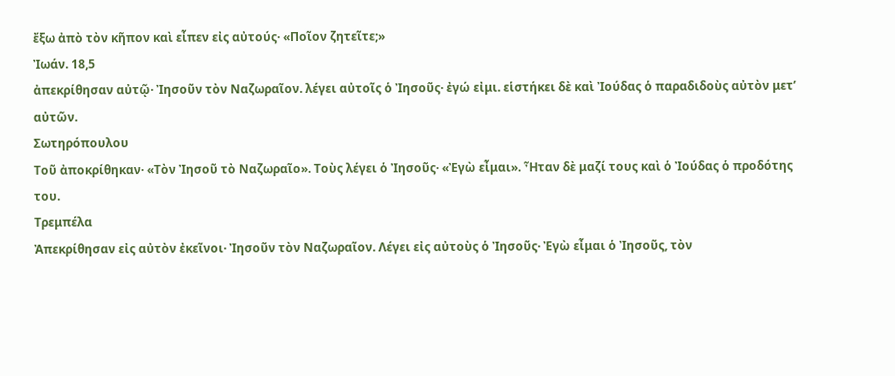ἔξω ἀπὸ τὸν κῆπον καὶ εἶπεν εἰς αὐτούς· «Ποῖον ζητεῖτε;»
Ἰωάν. 18,5
ἀπεκρίθησαν αὐτῷ· Ἰησοῦν τὸν Ναζωραῖον. λέγει αὐτοῖς ὁ Ἰησοῦς· ἐγώ εἰμι. εἱστήκει δὲ καὶ Ἰούδας ὁ παραδιδοὺς αὐτὸν μετ’ αὐτῶν.
Σωτηρόπουλου
Τοῦ ἀποκρίθηκαν· «Τὸν Ἰησοῦ τὸ Ναζωραῖο». Τοὺς λέγει ὁ Ἰησοῦς· «Ἐγὼ εἶμαι». Ἦταν δὲ μαζί τους καὶ ὁ Ἰούδας ὁ προδότης του.
Τρεμπέλα
Ἀπεκρίθησαν εἰς αὐτὸν ἐκεῖνοι· Ἰησοῦν τὸν Ναζωραῖον. Λέγει εἰς αὐτοὺς ὁ Ἰησοῦς· Ἐγὼ εἶμαι ὁ Ἰησοῦς, τὸν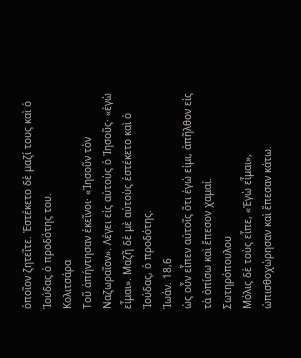ὁποῖον ζητεῖτε. Ἐστέκετο δὲ μαζί τους καὶ ὁ Ἰούδας ὁ προδότης του.
Κολιτσάρα
Τοῦ ἀπήντησαν ἐκεῖνοι· «Ἰησοῦν τὸν Ναζωραῖον». Λέγει εἰς αὐτοὺς ὁ Ἰησοῦς· «ἐγὼ εἶμαι». Μαζῆ δὲ μὲ αὐτοὺς ἐστέκετο καὶ ὁ Ἰούδας, ὁ προδότης.
Ἰωάν. 18,6
ὡς οὖν εἶπεν αὐτοῖς ὅτι ἐγώ εἰμι, ἀπῆλθον εἰς τὰ ὀπίσω καὶ ἔπεσον χαμαί.
Σωτηρόπουλου
Μόλις δὲ τοὺς εἶπε, «Ἐγὼ εἶμαι», ὠπισθοχώρησαν καὶ ἔπεσαν κάτω.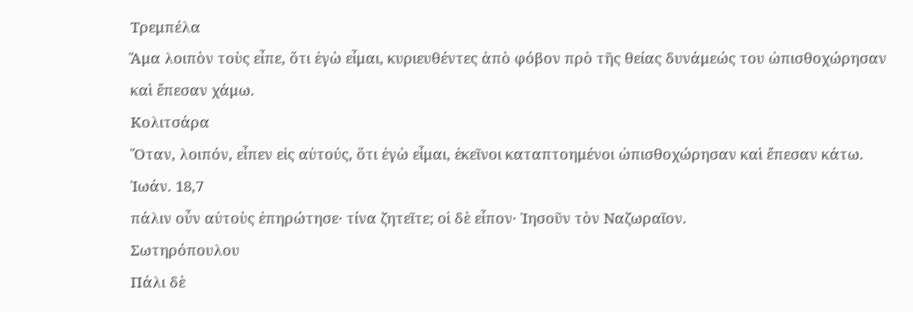Τρεμπέλα
Ἅμα λοιπὸν τοὺς εἶπε, ὅτι ἐγὼ εἶμαι, κυριευθέντες ἀπὸ φόβον πρὸ τῆς θείας δυνάμεώς του ὠπισθοχώρησαν καὶ ἔπεσαν χάμω.
Κολιτσάρα
Ὅταν, λοιπόν, εἶπεν εἰς αὐτούς, ὅτι ἐγὼ εἶμαι, ἐκεῖνοι καταπτοημένοι ὠπισθοχώρησαν καὶ ἔπεσαν κάτω.
Ἰωάν. 18,7
πάλιν οὖν αὐτοὺς ἐπηρώτησε· τίνα ζητεῖτε; οἱ δὲ εἶπον· Ἰησοῦν τὸν Ναζωραῖον.
Σωτηρόπουλου
Πάλι δὲ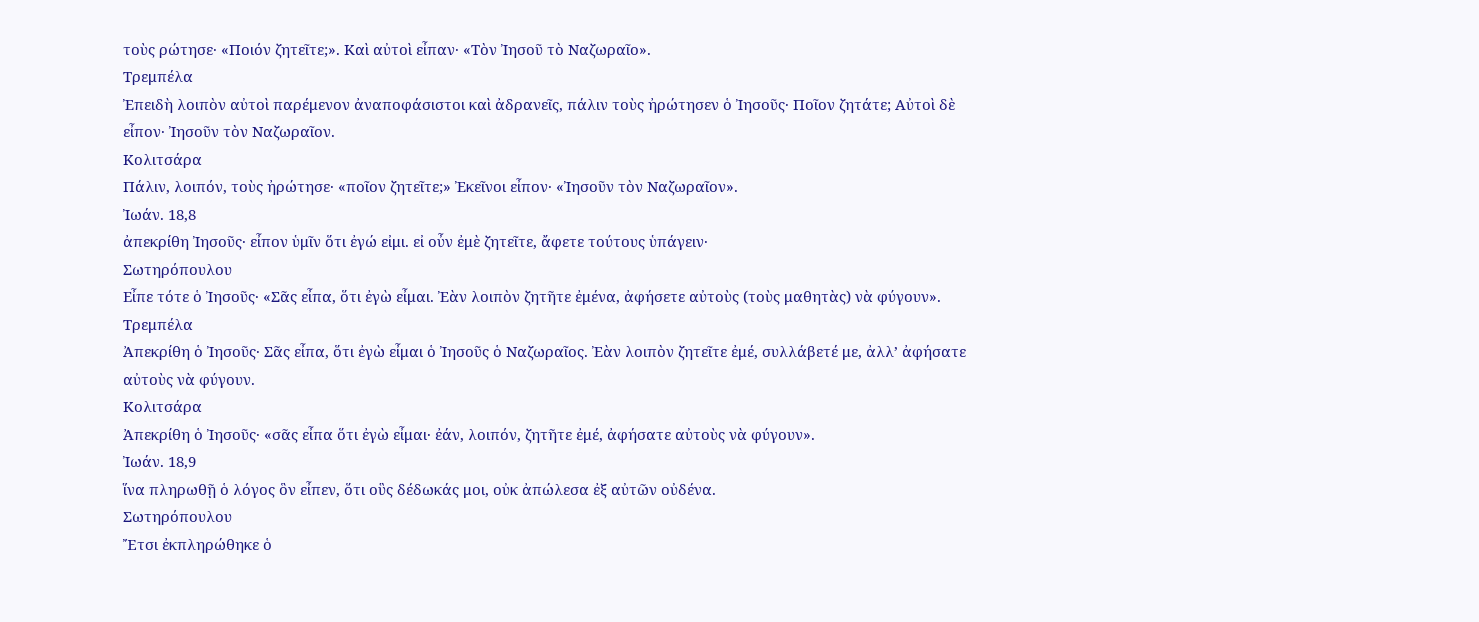τοὺς ρώτησε· «Ποιόν ζητεῖτε;». Καὶ αὐτοὶ εἶπαν· «Τὸν Ἰησοῦ τὸ Ναζωραῖο».
Τρεμπέλα
Ἐπειδὴ λοιπὸν αὐτοὶ παρέμενον ἀναποφάσιστοι καὶ ἀδρανεῖς, πάλιν τοὺς ἠρώτησεν ὁ Ἰησοῦς· Ποῖον ζητάτε; Αὐτοὶ δὲ εἶπον· Ἰησοῦν τὸν Ναζωραῖον.
Κολιτσάρα
Πάλιν, λοιπόν, τοὺς ἠρώτησε· «ποῖον ζητεῖτε;» Ἐκεῖνοι εἶπον· «Ἰησοῦν τὸν Ναζωραῖον».
Ἰωάν. 18,8
ἀπεκρίθη Ἰησοῦς· εἶπον ὑμῖν ὅτι ἐγώ εἰμι. εἰ οὖν ἐμὲ ζητεῖτε, ἄφετε τούτους ὑπάγειν·
Σωτηρόπουλου
Εἶπε τότε ὁ Ἰησοῦς· «Σᾶς εἶπα, ὅτι ἐγὼ εἶμαι. Ἐὰν λοιπὸν ζητῆτε ἐμένα, ἀφήσετε αὐτοὺς (τοὺς μαθητὰς) νὰ φύγουν».
Τρεμπέλα
Ἀπεκρίθη ὁ Ἰησοῦς· Σᾶς εἶπα, ὅτι ἐγὼ εἶμαι ὁ Ἰησοῦς ὁ Ναζωραῖος. Ἐὰν λοιπὸν ζητεῖτε ἐμέ, συλλάβετέ με, ἀλλ’ ἀφήσατε αὐτοὺς νὰ φύγουν.
Κολιτσάρα
Ἀπεκρίθη ὁ Ἰησοῦς· «σᾶς εἶπα ὅτι ἐγὼ εἶμαι· ἐάν, λοιπόν, ζητῆτε ἐμέ, ἀφήσατε αὐτοὺς νὰ φύγουν».
Ἰωάν. 18,9
ἵνα πληρωθῇ ὁ λόγος ὃν εἶπεν, ὅτι οὓς δέδωκάς μοι, οὐκ ἀπώλεσα ἐξ αὐτῶν οὐδένα.
Σωτηρόπουλου
Ἔτσι ἐκπληρώθηκε ὁ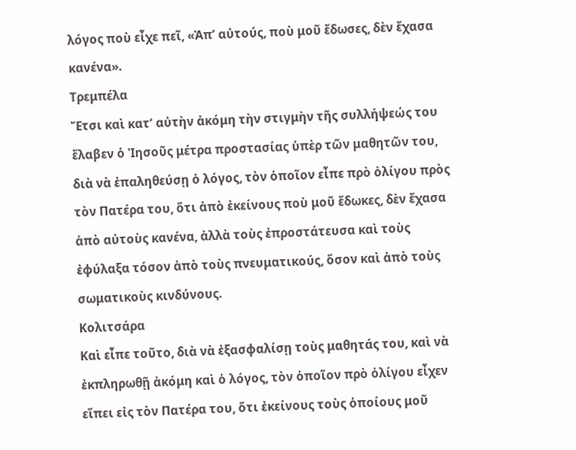λόγος ποὺ εἶχε πεῖ, «Ἀπ’ αὐτούς, ποὺ μοῦ ἔδωσες, δὲν ἔχασα κανένα».
Τρεμπέλα
Ἔτσι καὶ κατ’ αὐτὴν ἀκόμη τὴν στιγμὴν τῆς συλλήψεώς του ἔλαβεν ὁ Ἰησοῦς μέτρα προστασίας ὑπὲρ τῶν μαθητῶν του, διὰ νὰ ἐπαληθεύσῃ ὁ λόγος, τὸν ὁποῖον εἶπε πρὸ ὀλίγου πρὸς τὸν Πατέρα του, ὅτι ἀπὸ ἐκείνους ποὺ μοῦ ἔδωκες, δὲν ἔχασα ἀπὸ αὐτοὺς κανένα, ἀλλὰ τοὺς ἐπροστάτευσα καὶ τοὺς ἐφύλαξα τόσον ἀπὸ τοὺς πνευματικούς, ὅσον καὶ ἀπὸ τοὺς σωματικοὺς κινδύνους.
Κολιτσάρα
Καὶ εἶπε τοῦτο, διὰ νὰ ἐξασφαλίσῃ τοὺς μαθητάς του, καὶ νὰ ἐκπληρωθῇ ἀκόμη καὶ ὁ λόγος, τὸν ὁποῖον πρὸ ὀλίγου εἶχεν εἴπει εἰς τὸν Πατέρα του, ὅτι ἐκείνους τοὺς ὁποίους μοῦ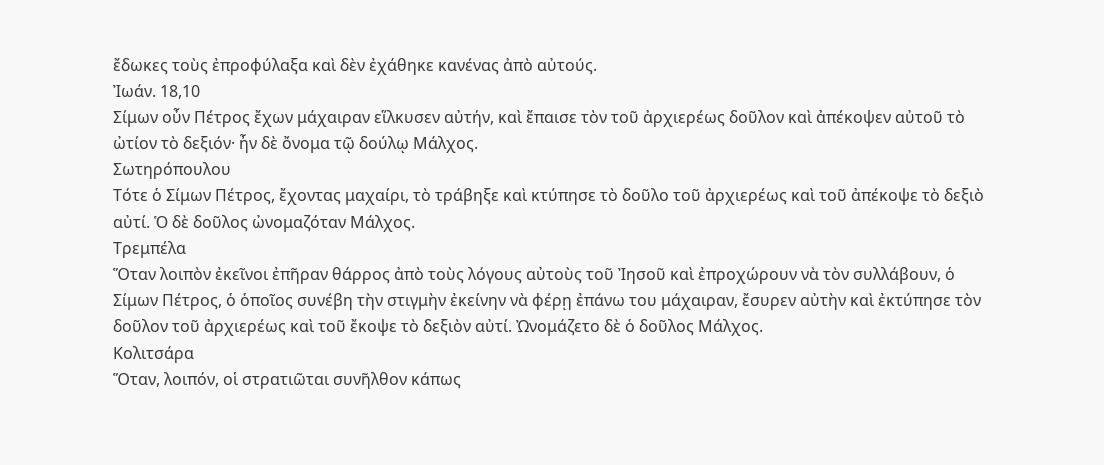ἔδωκες τοὺς ἐπροφύλαξα καὶ δὲν ἐχάθηκε κανένας ἀπὸ αὐτούς.
Ἰωάν. 18,10
Σίμων οὖν Πέτρος ἔχων μάχαιραν εἵλκυσεν αὐτήν, καὶ ἔπαισε τὸν τοῦ ἀρχιερέως δοῦλον καὶ ἀπέκοψεν αὐτοῦ τὸ ὠτίον τὸ δεξιόν· ἦν δὲ ὄνομα τῷ δούλῳ Μάλχος.
Σωτηρόπουλου
Τότε ὁ Σίμων Πέτρος, ἔχοντας μαχαίρι, τὸ τράβηξε καὶ κτύπησε τὸ δοῦλο τοῦ ἀρχιερέως καὶ τοῦ ἀπέκοψε τὸ δεξιὸ αὐτί. Ὁ δὲ δοῦλος ὠνομαζόταν Μάλχος.
Τρεμπέλα
Ὅταν λοιπὸν ἐκεῖνοι ἐπῆραν θάρρος ἀπὸ τοὺς λόγους αὐτοὺς τοῦ Ἰησοῦ καὶ ἐπροχώρουν νὰ τὸν συλλάβουν, ὁ Σίμων Πέτρος, ὁ ὁποῖος συνέβη τὴν στιγμὴν ἐκείνην νὰ φέρῃ ἐπάνω του μάχαιραν, ἔσυρεν αὐτὴν καὶ ἐκτύπησε τὸν δοῦλον τοῦ ἀρχιερέως καὶ τοῦ ἔκοψε τὸ δεξιὸν αὐτί. Ὠνομάζετο δὲ ὁ δοῦλος Μάλχος.
Κολιτσάρα
Ὅταν, λοιπόν, οἱ στρατιῶται συνῆλθον κάπως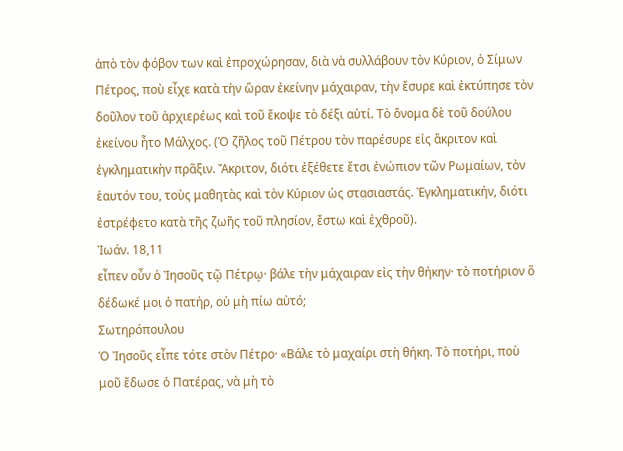ἀπὸ τὸν φόβον των καὶ ἐπροχώρησαν, διὰ νὰ συλλάβουν τὸν Κύριον, ὁ Σίμων Πέτρος, ποὺ εἶχε κατὰ τὴν ὥραν ἐκείνην μάχαιραν, τὴν ἔσυρε καὶ ἐκτύπησε τὸν δοῦλον τοῦ ἀρχιερέως καὶ τοῦ ἔκοψε τὸ δέξι αὐτί. Τὸ ὄνομα δὲ τοῦ δούλου ἐκείνου ἦτο Μάλχος. (Ὁ ζῆλος τοῦ Πέτρου τὸν παρέσυρε εἰς ἄκριτον καὶ ἐγκληματικὴν πρᾶξιν. Ἄκριτον, διότι ἐξέθετε ἔτσι ἐνώπιον τῶν Ρωμαίων, τὸν ἑαυτόν του, τοὺς μαθητὰς καὶ τὸν Κύριον ὡς στασιαστάς. Ἐγκληματικήν, διότι ἐστρέφετο κατὰ τῆς ζωῆς τοῦ πλησίον, ἔστω καὶ ἐχθροῦ).
Ἰωάν. 18,11
εἶπεν οὖν ὁ Ἰησοῦς τῷ Πέτρῳ· βάλε τὴν μάχαιραν εἰς τὴν θήκην· τὸ ποτήριον ὃ δέδωκέ μοι ὁ πατήρ, οὐ μὴ πίω αὐτό;
Σωτηρόπουλου
Ὁ Ἰησοῦς εἶπε τότε στὸν Πέτρο· «Βάλε τὸ μαχαίρι στὴ θήκη. Τὸ ποτήρι, ποὺ μοῦ ἔδωσε ὁ Πατέρας, νὰ μὴ τὸ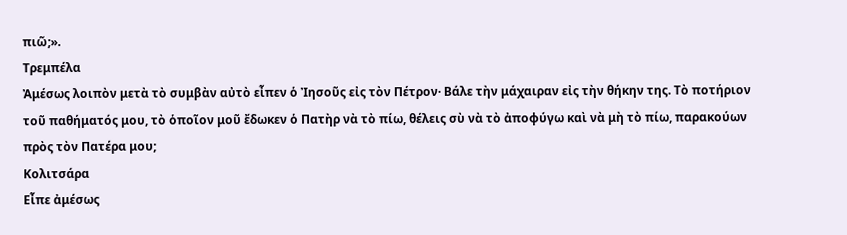πιῶ;».
Τρεμπέλα
Ἀμέσως λοιπὸν μετὰ τὸ συμβὰν αὐτὸ εἶπεν ὁ Ἰησοῦς εἰς τὸν Πέτρον· Βάλε τὴν μάχαιραν εἰς τὴν θήκην της. Τὸ ποτήριον τοῦ παθήματός μου, τὸ ὁποῖον μοῦ ἔδωκεν ὁ Πατὴρ νὰ τὸ πίω, θέλεις σὺ νὰ τὸ ἀποφύγω καὶ νὰ μὴ τὸ πίω, παρακούων πρὸς τὸν Πατέρα μου;
Κολιτσάρα
Εἶπε ἀμέσως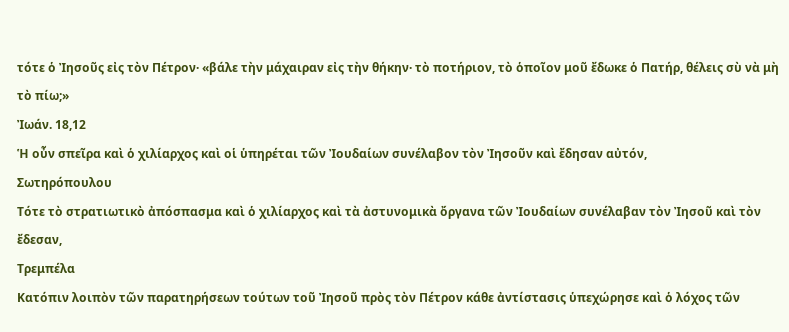τότε ὁ Ἰησοῦς εἰς τὸν Πέτρον· «βάλε τὴν μάχαιραν εἰς τὴν θήκην· τὸ ποτήριον, τὸ ὁποῖον μοῦ ἔδωκε ὁ Πατήρ, θέλεις σὺ νὰ μὴ τὸ πίω;»
Ἰωάν. 18,12
Ἡ οὖν σπεῖρα καὶ ὁ χιλίαρχος καὶ οἱ ὑπηρέται τῶν Ἰουδαίων συνέλαβον τὸν Ἰησοῦν καὶ ἔδησαν αὐτόν,
Σωτηρόπουλου
Τότε τὸ στρατιωτικὸ ἀπόσπασμα καὶ ὁ χιλίαρχος καὶ τὰ ἀστυνομικὰ ὄργανα τῶν Ἰουδαίων συνέλαβαν τὸν Ἰησοῦ καὶ τὸν ἔδεσαν,
Τρεμπέλα
Κατόπιν λοιπὸν τῶν παρατηρήσεων τούτων τοῦ Ἰησοῦ πρὸς τὸν Πέτρον κάθε ἀντίστασις ὑπεχώρησε καὶ ὁ λόχος τῶν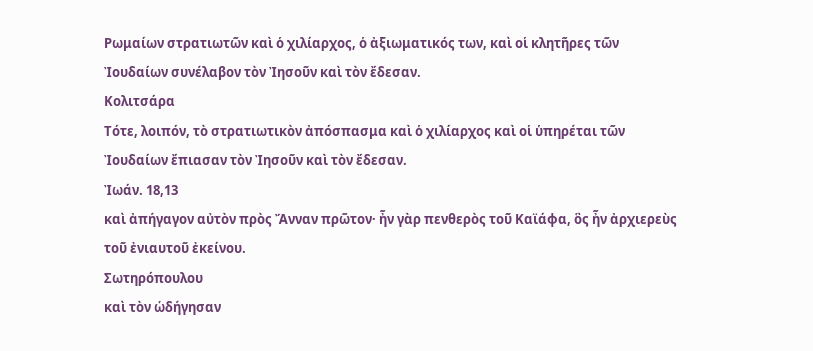Ρωμαίων στρατιωτῶν καὶ ὁ χιλίαρχος, ὁ ἀξιωματικός των, καὶ οἱ κλητῆρες τῶν Ἰουδαίων συνέλαβον τὸν Ἰησοῦν καὶ τὸν ἔδεσαν.
Κολιτσάρα
Τότε, λοιπόν, τὸ στρατιωτικὸν ἀπόσπασμα καὶ ὁ χιλίαρχος καὶ οἱ ὑπηρέται τῶν Ἰουδαίων ἔπιασαν τὸν Ἰησοῦν καὶ τὸν ἔδεσαν.
Ἰωάν. 18,13
καὶ ἀπήγαγον αὐτὸν πρὸς Ἄνναν πρῶτον· ἦν γὰρ πενθερὸς τοῦ Καϊάφα, ὃς ἦν ἀρχιερεὺς τοῦ ἐνιαυτοῦ ἐκείνου.
Σωτηρόπουλου
καὶ τὸν ὡδήγησαν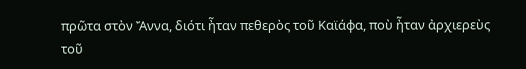πρῶτα στὸν Ἄννα, διότι ἦταν πεθερὸς τοῦ Καϊάφα, ποὺ ἦταν ἀρχιερεὺς τοῦ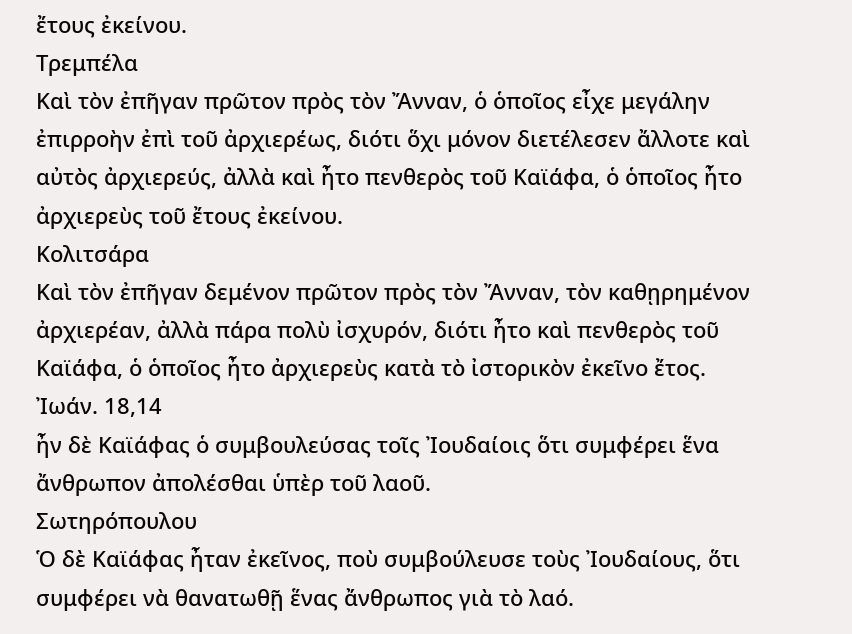ἔτους ἐκείνου.
Τρεμπέλα
Καὶ τὸν ἐπῆγαν πρῶτον πρὸς τὸν Ἄνναν, ὁ ὁποῖος εἶχε μεγάλην ἐπιρροὴν ἐπὶ τοῦ ἀρχιερέως, διότι ὅχι μόνον διετέλεσεν ἄλλοτε καὶ αὐτὸς ἀρχιερεύς, ἀλλὰ καὶ ἦτο πενθερὸς τοῦ Καϊάφα, ὁ ὁποῖος ἦτο ἀρχιερεὺς τοῦ ἔτους ἐκείνου.
Κολιτσάρα
Καὶ τὸν ἐπῆγαν δεμένον πρῶτον πρὸς τὸν Ἄνναν, τὸν καθῃρημένον ἀρχιερέαν, ἀλλὰ πάρα πολὺ ἰσχυρόν, διότι ἦτο καὶ πενθερὸς τοῦ Καϊάφα, ὁ ὁποῖος ἦτο ἀρχιερεὺς κατὰ τὸ ἰστορικὸν ἐκεῖνο ἔτος.
Ἰωάν. 18,14
ἦν δὲ Καϊάφας ὁ συμβουλεύσας τοῖς Ἰουδαίοις ὅτι συμφέρει ἕνα ἄνθρωπον ἀπολέσθαι ὑπὲρ τοῦ λαοῦ.
Σωτηρόπουλου
Ὁ δὲ Καϊάφας ἦταν ἐκεῖνος, ποὺ συμβούλευσε τοὺς Ἰουδαίους, ὅτι συμφέρει νὰ θανατωθῇ ἕνας ἄνθρωπος γιὰ τὸ λαό.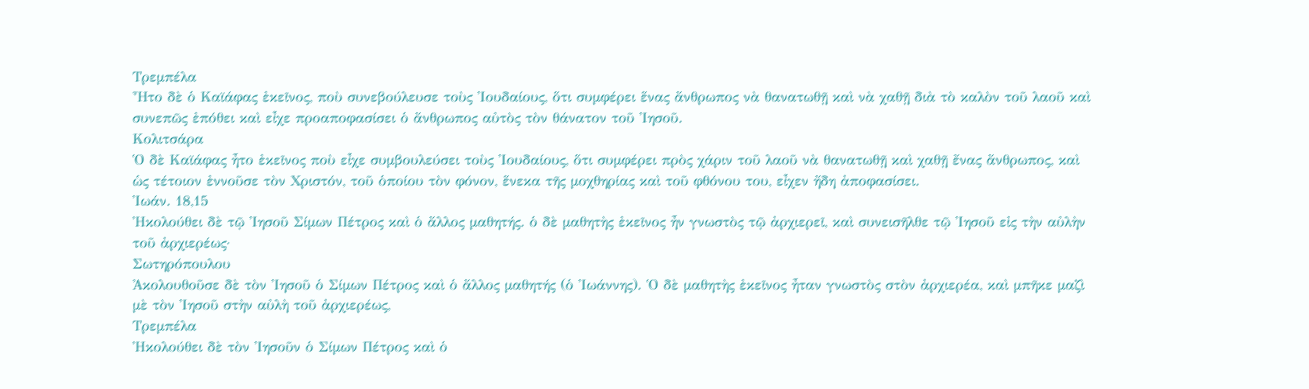Τρεμπέλα
Ἦτο δὲ ὁ Καϊάφας ἐκεῖνος, ποὺ συνεβούλευσε τοὺς Ἰουδαίους, ὅτι συμφέρει ἕνας ἄνθρωπος νὰ θανατωθῇ καὶ νὰ χαθῇ διὰ τὸ καλὸν τοῦ λαοῦ καὶ συνεπῶς ἐπόθει καὶ εἶχε προαποφασίσει ὁ ἄνθρωπος αὐτὸς τὸν θάνατον τοῦ Ἰησοῦ.
Κολιτσάρα
Ὁ δὲ Καϊάφας ἦτο ἐκεῖνος ποὺ εἶχε συμβουλεύσει τοὺς Ἰουδαίους, ὅτι συμφέρει πρὸς χάριν τοῦ λαοῦ νὰ θανατωθῇ καὶ χαθῇ ἔνας ἄνθρωπος, καὶ ὡς τέτοιον ἐννοῦσε τὸν Χριστόν, τοῦ ὁποίου τὸν φόνον, ἕνεκα τῆς μοχθηρίας καὶ τοῦ φθόνου του, εἶχεν ἤδη ἀποφασίσει.
Ἰωάν. 18,15
Ἠκολούθει δὲ τῷ Ἰησοῦ Σίμων Πέτρος καὶ ὁ ἄλλος μαθητής. ὁ δὲ μαθητὴς ἐκεῖνος ἦν γνωστὸς τῷ ἀρχιερεῖ, καὶ συνεισῆλθε τῷ Ἰησοῦ εἰς τὴν αὐλὴν τοῦ ἀρχιερέως·
Σωτηρόπουλου
Ἀκολουθοῦσε δὲ τὸν Ἰησοῦ ὁ Σίμων Πέτρος καὶ ὁ ἄλλος μαθητής (ὁ Ἰωάννης). Ὁ δὲ μαθητὴς ἐκεῖνος ἦταν γνωστὸς στὸν ἀρχιερέα, καὶ μπῆκε μαζὶ μὲ τὸν Ἰησοῦ στὴν αὐλὴ τοῦ ἀρχιερέως,
Τρεμπέλα
Ἠκολούθει δὲ τὸν Ἰησοῦν ὁ Σίμων Πέτρος καὶ ὁ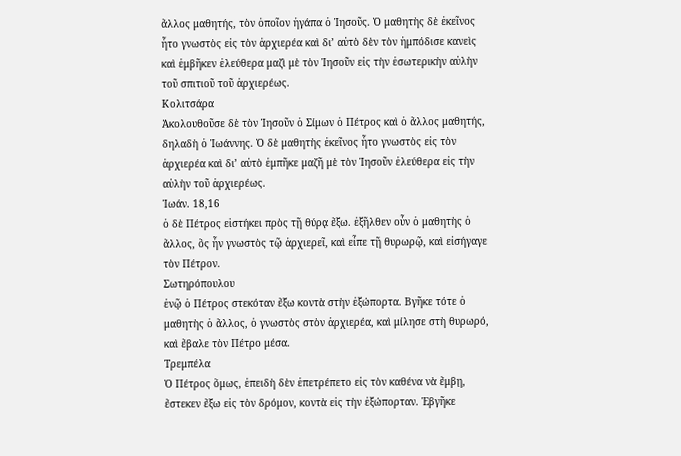ἄλλος μαθητής, τὸν ὁποῖον ἠγάπα ὁ Ἰησοῦς. Ὁ μαθητὴς δὲ ἐκεῖνος ἦτο γνωστὸς εἰς τὸν ἀρχιερέα καὶ δι’ αὐτὸ δὲν τὸν ἡμπόδισε κανεὶς καὶ ἐμβῆκεν ἐλεύθερα μαζὶ μὲ τὸν Ἰησοῦν εἰς τὴν ἐσωτερικὴν αὐλὴν τοῦ σπιτιοῦ τοῦ ἀρχιερέως.
Κολιτσάρα
Ἀκολουθοῦσε δὲ τὸν Ἰησοῦν ὁ Σίμων ὁ Πέτρος καὶ ὁ ἄλλος μαθητής, δηλαδὴ ὁ Ἰωάννης. Ὁ δὲ μαθητὴς ἐκεῖνος ἦτο γνωστὸς εἰς τὸν ἀρχιερέα καὶ δι’ αὐτὸ ἐμπῆκε μαζῆ μὲ τὸν Ἰησοῦν ἐλεύθερα εἰς τὴν αὐλὴν τοῦ ἀρχιερέως.
Ἰωάν. 18,16
ὁ δὲ Πέτρος εἱστήκει πρὸς τῇ θύρᾳ ἔξω. ἐξῆλθεν οὖν ὁ μαθητὴς ὁ ἄλλος, ὃς ἦν γνωστὸς τῷ ἀρχιερεῖ, καὶ εἶπε τῇ θυρωρῷ, καὶ εἰσήγαγε τὸν Πέτρον.
Σωτηρόπουλου
ἐνῷ ὁ Πέτρος στεκόταν ἔξω κοντὰ στὴν ἐξώπορτα. Βγῆκε τότε ὁ μαθητὴς ὁ ἄλλος, ὁ γνωστὸς στὸν ἀρχιερέα, καὶ μίλησε στὴ θυρωρό, καὶ ἔβαλε τὸν Πέτρο μέσα.
Τρεμπέλα
Ὁ Πέτρος ὅμως, ἐπειδὴ δὲν ἐπετρέπετο εἰς τὸν καθένα νὰ ἔμβῃ, ἔστεκεν ἔξω εἰς τὸν δρόμον, κοντὰ εἰς τὴν ἐξώπορταν. Ἐβγῆκε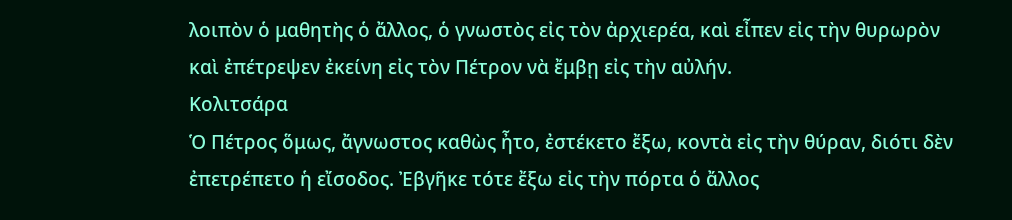λοιπὸν ὁ μαθητὴς ὁ ἄλλος, ὁ γνωστὸς εἰς τὸν ἀρχιερέα, καὶ εἶπεν εἰς τὴν θυρωρὸν καὶ ἐπέτρεψεν ἐκείνη εἰς τὸν Πέτρον νὰ ἔμβῃ εἰς τὴν αὐλήν.
Κολιτσάρα
Ὁ Πέτρος ὅμως, ἄγνωστος καθὼς ἦτο, ἐστέκετο ἔξω, κοντὰ εἰς τὴν θύραν, διότι δὲν ἐπετρέπετο ἡ εἴσοδος. Ἐβγῆκε τότε ἔξω εἰς τὴν πόρτα ὁ ἄλλος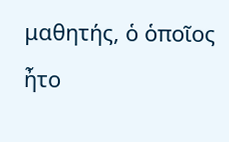μαθητής, ὁ ὁποῖος ἦτο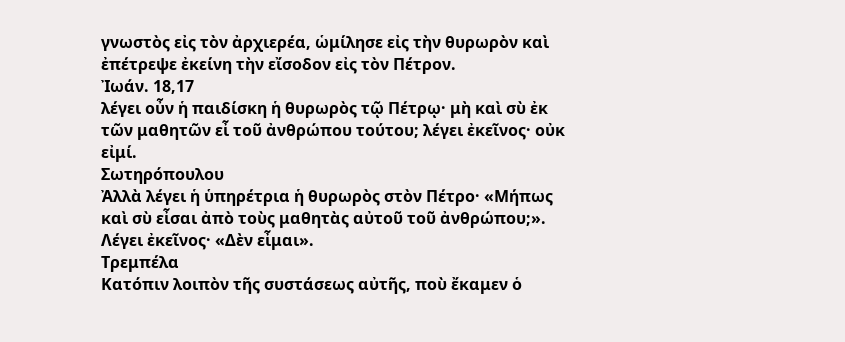γνωστὸς εἰς τὸν ἀρχιερέα, ὡμίλησε εἰς τὴν θυρωρὸν καὶ ἐπέτρεψε ἐκείνη τὴν εἴσοδον εἰς τὸν Πέτρον.
Ἰωάν. 18,17
λέγει οὖν ἡ παιδίσκη ἡ θυρωρὸς τῷ Πέτρῳ· μὴ καὶ σὺ ἐκ τῶν μαθητῶν εἶ τοῦ ἀνθρώπου τούτου; λέγει ἐκεῖνος· οὐκ εἰμί.
Σωτηρόπουλου
Ἀλλὰ λέγει ἡ ὑπηρέτρια ἡ θυρωρὸς στὸν Πέτρο· «Μήπως καὶ σὺ εἶσαι ἀπὸ τοὺς μαθητὰς αὐτοῦ τοῦ ἀνθρώπου;». Λέγει ἐκεῖνος· «Δὲν εἶμαι».
Τρεμπέλα
Κατόπιν λοιπὸν τῆς συστάσεως αὐτῆς, ποὺ ἔκαμεν ὁ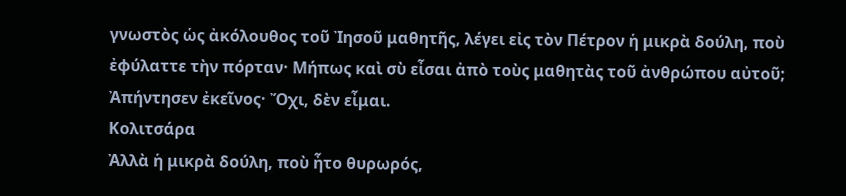γνωστὸς ὡς ἀκόλουθος τοῦ Ἰησοῦ μαθητῆς, λέγει εἰς τὸν Πέτρον ἡ μικρὰ δούλη, ποὺ ἐφύλαττε τὴν πόρταν· Μήπως καὶ σὺ εἶσαι ἀπὸ τοὺς μαθητὰς τοῦ ἀνθρώπου αὐτοῦ; Ἀπήντησεν ἐκεῖνος· Ὄχι, δὲν εἶμαι.
Κολιτσάρα
Ἀλλὰ ἡ μικρὰ δούλη, ποὺ ἦτο θυρωρός,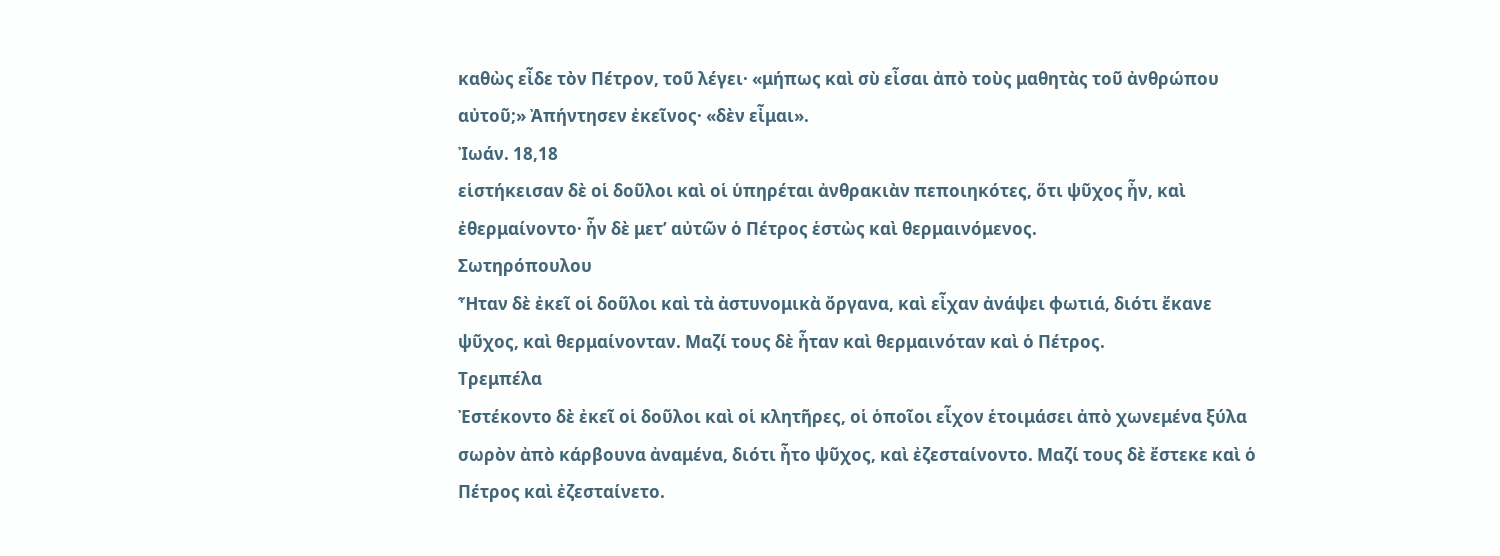καθὼς εἶδε τὸν Πέτρον, τοῦ λέγει· «μήπως καὶ σὺ εἶσαι ἀπὸ τοὺς μαθητὰς τοῦ ἀνθρώπου αὐτοῦ;» Ἀπήντησεν ἐκεῖνος· «δὲν εἶμαι».
Ἰωάν. 18,18
εἱστήκεισαν δὲ οἱ δοῦλοι καὶ οἱ ὑπηρέται ἀνθρακιὰν πεποιηκότες, ὅτι ψῦχος ἦν, καὶ ἐθερμαίνοντο· ἦν δὲ μετ’ αὐτῶν ὁ Πέτρος ἑστὼς καὶ θερμαινόμενος.
Σωτηρόπουλου
Ἦταν δὲ ἐκεῖ οἱ δοῦλοι καὶ τὰ ἀστυνομικὰ ὄργανα, καὶ εἶχαν ἀνάψει φωτιά, διότι ἔκανε ψῦχος, καὶ θερμαίνονταν. Μαζί τους δὲ ἦταν καὶ θερμαινόταν καὶ ὁ Πέτρος.
Τρεμπέλα
Ἐστέκοντο δὲ ἐκεῖ οἱ δοῦλοι καὶ οἱ κλητῆρες, οἱ ὁποῖοι εἶχον ἑτοιμάσει ἀπὸ χωνεμένα ξύλα σωρὸν ἀπὸ κάρβουνα ἀναμένα, διότι ἦτο ψῦχος, καὶ ἐζεσταίνοντο. Μαζί τους δὲ ἔστεκε καὶ ὁ Πέτρος καὶ ἐζεσταίνετο.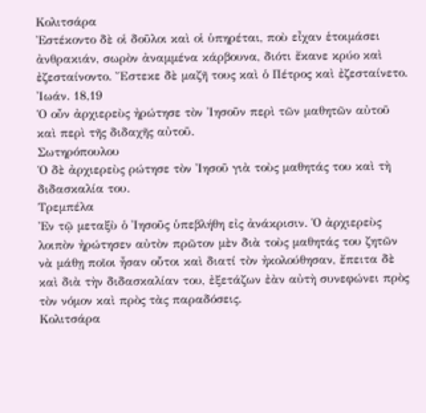Κολιτσάρα
Ἐστέκοντο δὲ οἱ δοῦλοι καὶ οἱ ὑπηρέται, ποὺ εἶχαν ἑτοιμάσει ἀνθρακιάν, σωρὸν ἀναμμένα κάρβουνα, διότι ἔκανε κρύο καὶ ἐζεσταίνοντο. Ἔστεκε δὲ μαζῆ τους καὶ ὁ Πέτρος καὶ ἐζεσταίνετο.
Ἰωάν. 18,19
Ὁ οὖν ἀρχιερεὺς ἠρώτησε τὸν Ἰησοῦν περὶ τῶν μαθητῶν αὐτοῦ καὶ περὶ τῆς διδαχῆς αὐτοῦ.
Σωτηρόπουλου
Ὁ δὲ ἀρχιερεὺς ρώτησε τὸν Ἰησοῦ γιὰ τοὺς μαθητάς του καὶ τὴ διδασκαλία του.
Τρεμπέλα
Ἐν τῷ μεταξὺ ὁ Ἰησοῦς ὑπεβλήθη εἰς ἀνάκρισιν. Ὁ ἀρχιερεὺς λοιπὸν ἠρώτησεν αὐτὸν πρῶτον μὲν διὰ τοὺς μαθητάς του ζητῶν νὰ μάθῃ ποῖοι ἦσαν οὗτοι καὶ διατί τὸν ἠκολούθησαν, ἔπειτα δὲ καὶ διὰ τὴν διδασκαλίαν του, ἐξετάζων ἐὰν αὐτὴ συνεφώνει πρὸς τὸν νόμον καὶ πρὸς τὰς παραδόσεις.
Κολιτσάρα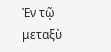Ἐν τῷ μεταξὺ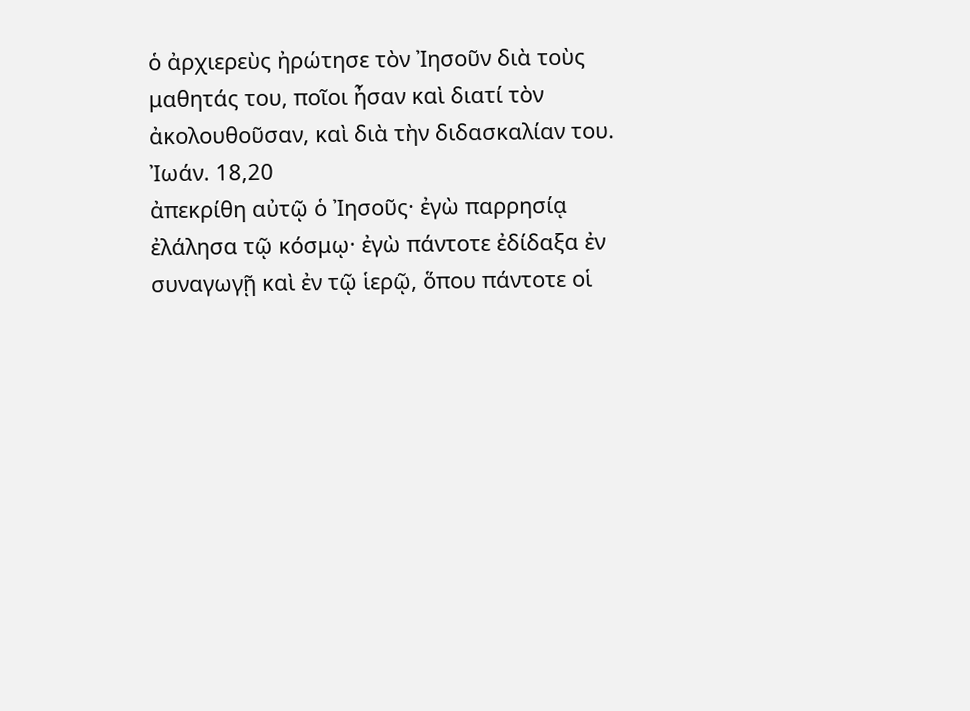ὁ ἀρχιερεὺς ἠρώτησε τὸν Ἰησοῦν διὰ τοὺς μαθητάς του, ποῖοι ἦσαν καὶ διατί τὸν ἀκολουθοῦσαν, καὶ διὰ τὴν διδασκαλίαν του.
Ἰωάν. 18,20
ἀπεκρίθη αὐτῷ ὁ Ἰησοῦς· ἐγὼ παρρησίᾳ ἐλάλησα τῷ κόσμῳ· ἐγὼ πάντοτε ἐδίδαξα ἐν συναγωγῇ καὶ ἐν τῷ ἱερῷ, ὅπου πάντοτε οἱ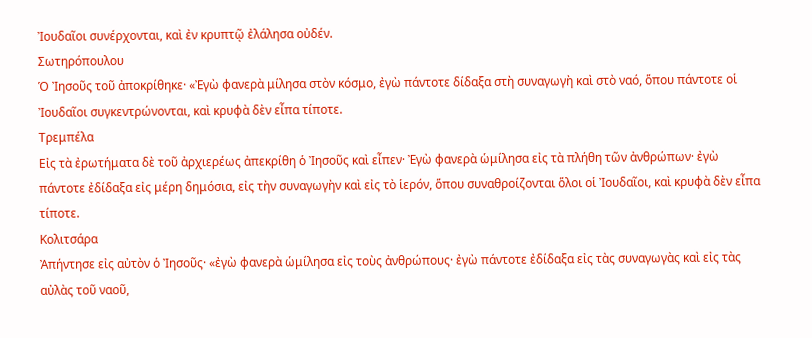Ἰουδαῖοι συνέρχονται, καὶ ἐν κρυπτῷ ἐλάλησα οὐδέν.
Σωτηρόπουλου
Ὁ Ἰησοῦς τοῦ ἀποκρίθηκε· «Ἐγὼ φανερὰ μίλησα στὸν κόσμο, ἐγὼ πάντοτε δίδαξα στὴ συναγωγὴ καὶ στὸ ναό, ὅπου πάντοτε οἱ Ἰουδαῖοι συγκεντρώνονται, καὶ κρυφὰ δὲν εἶπα τίποτε.
Τρεμπέλα
Εἰς τὰ ἐρωτήματα δὲ τοῦ ἀρχιερέως ἀπεκρίθη ὁ Ἰησοῦς καὶ εἶπεν· Ἐγὼ φανερὰ ὡμίλησα εἰς τὰ πλήθη τῶν ἀνθρώπων· ἐγὼ πάντοτε ἐδίδαξα εἰς μέρη δημόσια, εἰς τὴν συναγωγὴν καὶ εἰς τὸ ἱερόν, ὅπου συναθροίζονται ὅλοι οἱ Ἰουδαῖοι, καὶ κρυφὰ δὲν εἶπα τίποτε.
Κολιτσάρα
Ἀπήντησε εἰς αὐτὸν ὁ Ἰησοῦς· «ἐγὼ φανερὰ ὡμίλησα εἰς τοὺς ἀνθρώπους· ἐγὼ πάντοτε ἐδίδαξα εἰς τὰς συναγωγὰς καὶ εἰς τὰς αὐλὰς τοῦ ναοῦ,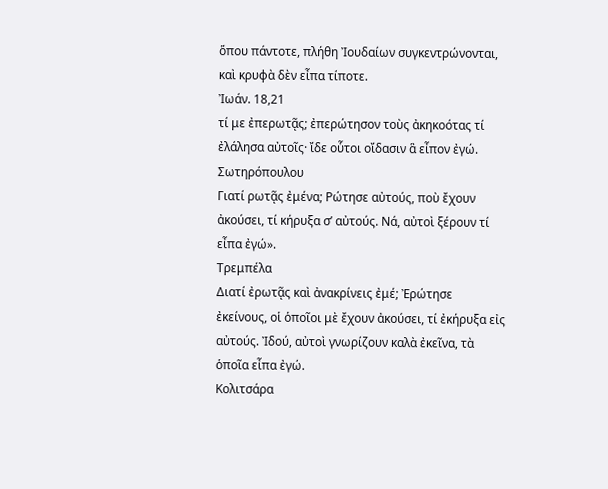ὅπου πάντοτε, πλήθη Ἰουδαίων συγκεντρώνονται, καὶ κρυφὰ δὲν εἶπα τίποτε.
Ἰωάν. 18,21
τί με ἐπερωτᾷς; ἐπερώτησον τοὺς ἀκηκοότας τί ἐλάλησα αὐτοῖς· ἴδε οὗτοι οἴδασιν ἃ εἶπον ἐγώ.
Σωτηρόπουλου
Γιατί ρωτᾷς ἐμένα; Ρώτησε αὐτούς, ποὺ ἔχουν ἀκούσει, τί κήρυξα σ’ αὐτούς. Νά, αὐτοὶ ξέρουν τί εἶπα ἐγώ».
Τρεμπέλα
Διατί ἐρωτᾷς καὶ ἀνακρίνεις ἐμέ; Ἐρώτησε ἐκείνους, οἱ ὁποῖοι μὲ ἔχουν ἀκούσει, τί ἐκήρυξα εἰς αὐτούς. Ἰδού, αὐτοὶ γνωρίζουν καλὰ ἐκεῖνα, τὰ ὁποῖα εἶπα ἐγώ.
Κολιτσάρα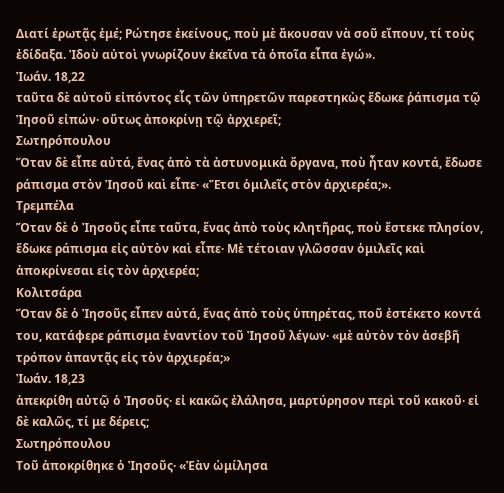Διατί ἐρωτᾷς ἐμέ; Ρώτησε ἐκείνους, ποὺ μὲ ἄκουσαν νὰ σοῦ εἴπουν, τί τοὺς ἐδίδαξα. Ἰδοὺ αὐτοὶ γνωρίζουν ἐκεῖνα τὰ ὁποῖα εἶπα ἐγώ».
Ἰωάν. 18,22
ταῦτα δὲ αὐτοῦ εἰπόντος εἷς τῶν ὑπηρετῶν παρεστηκὼς ἔδωκε ῥάπισμα τῷ Ἰησοῦ εἰπών· οὕτως ἀποκρίνῃ τῷ ἀρχιερεῖ;
Σωτηρόπουλου
Ὅταν δὲ εἶπε αὐτά, ἕνας ἀπὸ τὰ ἀστυνομικὰ ὄργανα, ποὺ ἦταν κοντά, ἔδωσε ράπισμα στὸν Ἰησοῦ καὶ εἶπε· «Ἔτσι ὁμιλεῖς στὸν ἀρχιερέα;».
Τρεμπέλα
Ὅταν δὲ ὁ Ἰησοῦς εἶπε ταῦτα, ἕνας ἀπὸ τοὺς κλητῆρας, ποὺ ἔστεκε πλησίον, ἔδωκε ράπισμα εἰς αὐτὸν καὶ εἶπε· Μὲ τέτοιαν γλῶσσαν ὁμιλεῖς καὶ ἀποκρίνεσαι εἰς τὸν ἀρχιερέα;
Κολιτσάρα
Ὅταν δὲ ὁ Ἰησοῦς εἶπεν αὐτά, ἕνας ἀπὸ τοὺς ὑπηρέτας, ποῦ ἐστέκετο κοντά του, κατάφερε ράπισμα ἐναντίον τοῦ Ἰησοῦ λέγων· «μὲ αὐτὸν τὸν ἀσεβῆ τρόπον ἀπαντᾷς εἰς τὸν ἀρχιερέα;»
Ἰωάν. 18,23
ἀπεκρίθη αὐτῷ ὁ Ἰησοῦς· εἰ κακῶς ἐλάλησα, μαρτύρησον περὶ τοῦ κακοῦ· εἰ δὲ καλῶς, τί με δέρεις;
Σωτηρόπουλου
Τοῦ ἀποκρίθηκε ὁ Ἰησοῦς· «Ἐὰν ὡμίλησα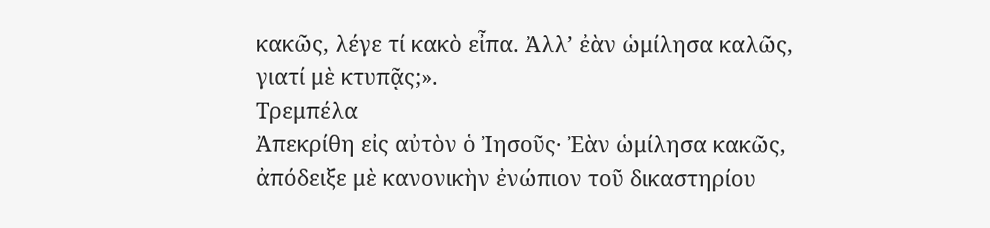κακῶς, λέγε τί κακὸ εἶπα. Ἀλλ’ ἐὰν ὡμίλησα καλῶς, γιατί μὲ κτυπᾷς;».
Τρεμπέλα
Ἀπεκρίθη εἰς αὐτὸν ὁ Ἰησοῦς· Ἐὰν ὡμίλησα κακῶς, ἀπόδειξε μὲ κανονικὴν ἐνώπιον τοῦ δικαστηρίου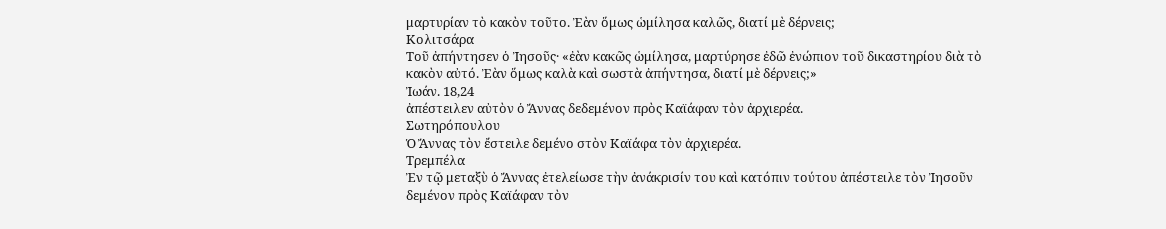μαρτυρίαν τὸ κακὸν τοῦτο. Ἐὰν ὅμως ὡμίλησα καλῶς, διατί μὲ δέρνεις;
Κολιτσάρα
Τοῦ ἀπήντησεν ὁ Ἰησοῦς· «ἐὰν κακῶς ὡμίλησα, μαρτύρησε ἐδῶ ἐνώπιον τοῦ δικαστηρίου διὰ τὸ κακὸν αὐτό. Ἐὰν ὅμως καλὰ καὶ σωστὰ ἀπήντησα, διατί μὲ δέρνεις;»
Ἰωάν. 18,24
ἀπέστειλεν αὐτὸν ὁ Ἄννας δεδεμένον πρὸς Καϊάφαν τὸν ἀρχιερέα.
Σωτηρόπουλου
Ὁ Ἄννας τὸν ἔστειλε δεμένο στὸν Καϊάφα τὸν ἀρχιερέα.
Τρεμπέλα
Ἐν τῷ μεταξὺ ὁ Ἄννας ἐτελείωσε τὴν ἀνάκρισίν του καὶ κατόπιν τούτου ἀπέστειλε τὸν Ἰησοῦν δεμένον πρὸς Καϊάφαν τὸν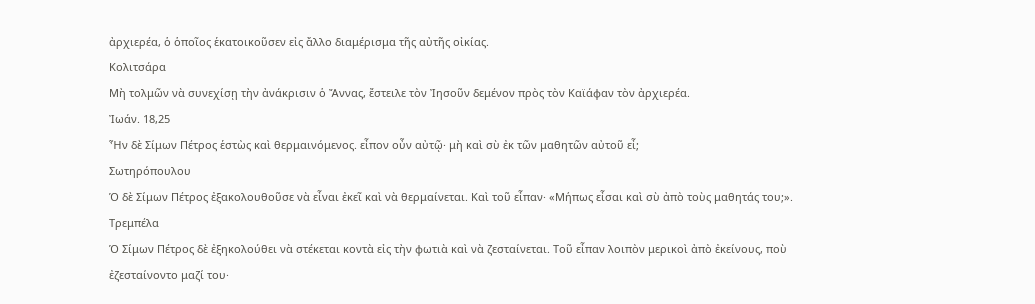ἀρχιερέα, ὁ ὁποῖος ἑκατοικοῦσεν εἰς ἄλλο διαμέρισμα τῆς αὐτῆς οἰκίας.
Κολιτσάρα
Μὴ τολμῶν νὰ συνεχίσῃ τὴν ἀνάκρισιν ὁ Ἄννας, ἔστειλε τὸν Ἰησοῦν δεμένον πρὸς τὸν Καϊάφαν τὸν ἀρχιερέα.
Ἰωάν. 18,25
Ἦν δὲ Σίμων Πέτρος ἑστὼς καὶ θερμαινόμενος. εἶπον οὖν αὐτῷ· μὴ καὶ σὺ ἐκ τῶν μαθητῶν αὐτοῦ εἶ;
Σωτηρόπουλου
Ὁ δὲ Σίμων Πέτρος ἐξακολουθοῦσε νὰ εἶναι ἐκεῖ καὶ νὰ θερμαίνεται. Καὶ τοῦ εἶπαν· «Μήπως εἶσαι καὶ σὺ ἀπὸ τοὺς μαθητάς του;».
Τρεμπέλα
Ὁ Σίμων Πέτρος δὲ ἐξηκολούθει νὰ στέκεται κοντὰ εἰς τὴν φωτιὰ καὶ νὰ ζεσταίνεται. Τοῦ εἶπαν λοιπὸν μερικοὶ ἀπὸ ἐκείνους, ποὺ ἐζεσταίνοντο μαζί του·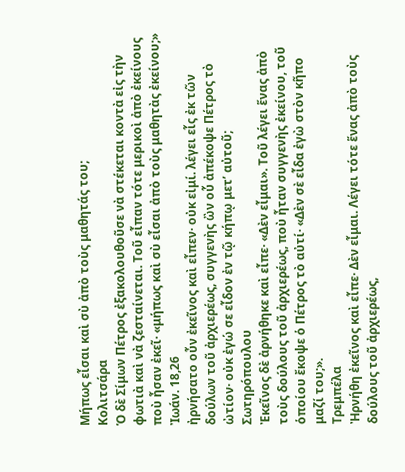Μήπως εἶσαι καὶ σὺ ἀπὸ τοὺς μαθητάς του;
Κολιτσάρα
Ὁ δὲ Σίμων Πέτρος ἐξακολουθοῦσε νὰ στέκεται κοντὰ εἰς τὴν φωτιὰ καὶ νὰ ζεσταίνεται. Τοῦ εἶπαν τότε μερικοὶ ἀπὸ ἐκείνους ποὺ ἦσαν ἐκεῖ· «μήπως καὶ σὺ εἶσαι ἀπὸ τοὺς μαθητὰς ἐκείνου;»
Ἰωάν. 18,26
ἠρνήσατο οὖν ἐκεῖνος καὶ εἶπεν· οὐκ εἰμί. λέγει εἷς ἐκ τῶν δούλων τοῦ ἀρχιερέως, συγγενὴς ὢν οὗ ἀπέκοψε Πέτρος τὸ ὠτίον· οὐκ ἐγώ σε εἶδον ἐν τῷ κήπῳ μετ’ αὐτοῦ;
Σωτηρόπουλου
Ἐκεῖνος δὲ ἀρνήθηκε καὶ εἶπε· «Δὲν εἶμαι». Τοῦ λέγει ἕνας ἀπὸ τοὺς δούλους τοῦ ἀρχιερέως, ποὺ ἦταν συγγενὴς ἐκείνου, τοῦ ὁποίου ἔκοψε ὁ Πέτρος τὸ αὐτί· «Δὲν σὲ εἶδα ἐγὼ στὸν κῆπο μαζί του;».
Τρεμπέλα
Ἠρνήθη ἐκεῖνος καὶ εἶπε· Δὲν εἶμαι. Λέγει τότε ἕνας ἀπὸ τοὺς δούλους τοῦ ἀρχιερέως,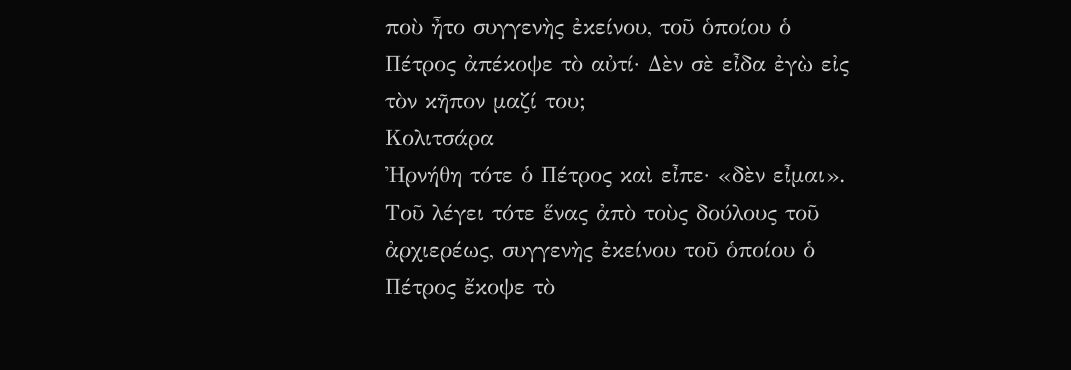ποὺ ἦτο συγγενὴς ἐκείνου, τοῦ ὁποίου ὁ Πέτρος ἀπέκοψε τὸ αὐτί· Δὲν σὲ εἶδα ἐγὼ εἰς τὸν κῆπον μαζί του;
Κολιτσάρα
Ἠρνήθη τότε ὁ Πέτρος καὶ εἶπε· «δὲν εἶμαι». Τοῦ λέγει τότε ἕνας ἀπὸ τοὺς δούλους τοῦ ἀρχιερέως, συγγενὴς ἐκείνου τοῦ ὁποίου ὁ Πέτρος ἔκοψε τὸ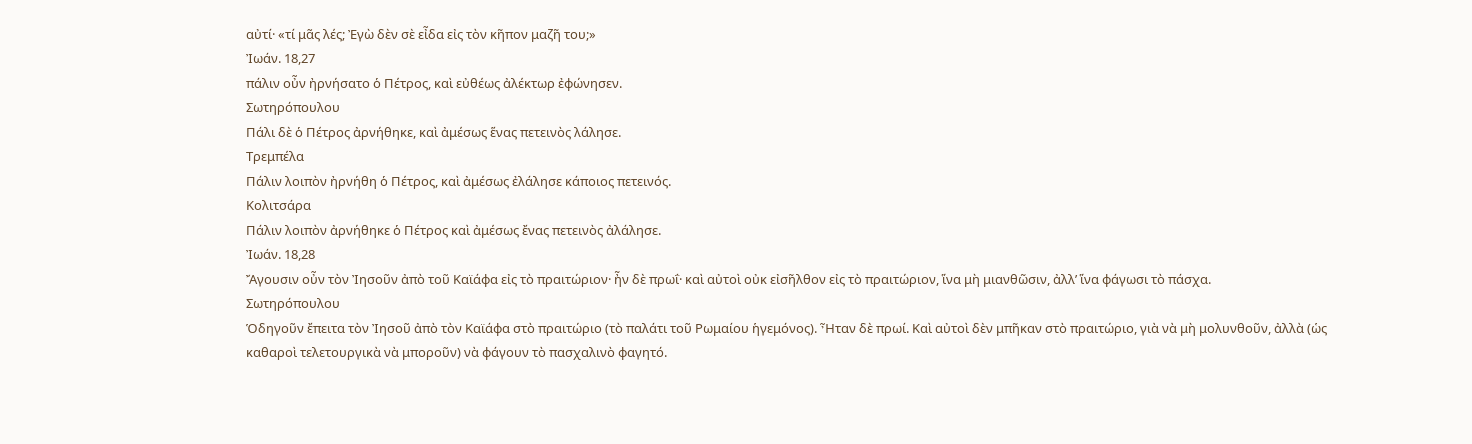αὐτί· «τί μᾶς λές; Ἐγὼ δὲν σὲ εἶδα εἰς τὸν κῆπον μαζῆ του;»
Ἰωάν. 18,27
πάλιν οὖν ἠρνήσατο ὁ Πέτρος, καὶ εὐθέως ἀλέκτωρ ἐφώνησεν.
Σωτηρόπουλου
Πάλι δὲ ὁ Πέτρος ἀρνήθηκε, καὶ ἀμέσως ἕνας πετεινὸς λάλησε.
Τρεμπέλα
Πάλιν λοιπὸν ἠρνήθη ὁ Πέτρος, καὶ ἀμέσως ἐλάλησε κάποιος πετεινός.
Κολιτσάρα
Πάλιν λοιπὸν ἀρνήθηκε ὁ Πέτρος καὶ ἀμέσως ἔνας πετεινὸς ἀλάλησε.
Ἰωάν. 18,28
Ἄγουσιν οὖν τὸν Ἰησοῦν ἀπὸ τοῦ Καϊάφα εἰς τὸ πραιτώριον· ἦν δὲ πρωΐ· καὶ αὐτοὶ οὐκ εἰσῆλθον εἰς τὸ πραιτώριον, ἵνα μὴ μιανθῶσιν, ἀλλ’ ἵνα φάγωσι τὸ πάσχα.
Σωτηρόπουλου
Ὁδηγοῦν ἔπειτα τὸν Ἰησοῦ ἀπὸ τὸν Καϊάφα στὸ πραιτώριο (τὸ παλάτι τοῦ Ρωμαίου ἡγεμόνος). Ἦταν δὲ πρωί. Καὶ αὐτοὶ δὲν μπῆκαν στὸ πραιτώριο, γιὰ νὰ μὴ μολυνθοῦν, ἀλλὰ (ὡς καθαροὶ τελετουργικὰ νὰ μποροῦν) νὰ φάγουν τὸ πασχαλινὸ φαγητό.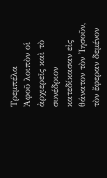Τρεμπέλα
Ἀφοῦ λοιπὸν οἱ ἀρχιερεῖς καὶ τὸ συνέδριον κατεδίκασαν εἰς θάνατον τὸν Ἰησοῦν, τὸν ἔφεραν δεμένον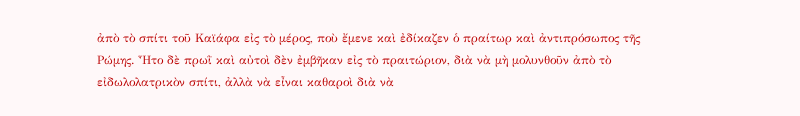ἀπὸ τὸ σπίτι τοῦ Καϊάφα εἰς τὸ μέρος, ποὺ ἔμενε καὶ ἐδίκαζεν ὁ πραίτωρ καὶ ἀντιπρόσωπος τῆς Ρώμης. Ἦτο δὲ πρωῒ καὶ αὐτοὶ δὲν ἐμβῆκαν εἰς τὸ πραιτώριον, διὰ νὰ μὴ μολυνθοῦν ἀπὸ τὸ εἰδωλολατρικὸν σπίτι, ἀλλὰ νὰ εἶναι καθαροὶ διὰ νὰ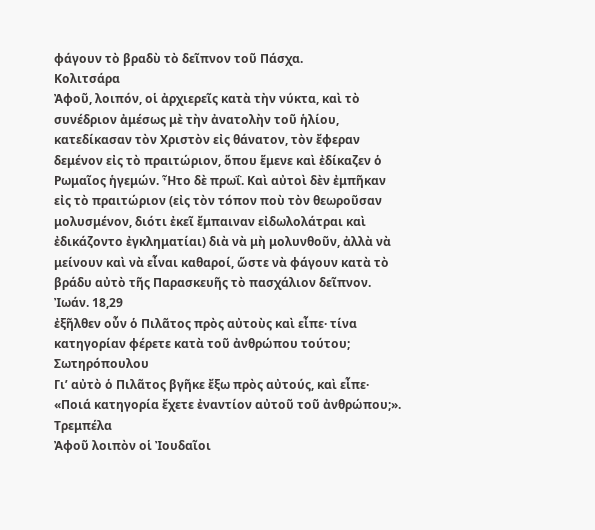φάγουν τὸ βραδὺ τὸ δεῖπνον τοῦ Πάσχα.
Κολιτσάρα
Ἀφοῦ, λοιπόν, οἱ ἀρχιερεῖς κατὰ τὴν νύκτα, καὶ τὸ συνέδριον ἀμέσως μὲ τὴν ἀνατολὴν τοῦ ἡλίου, κατεδίκασαν τὸν Χριστὸν εἰς θάνατον, τὸν ἔφεραν δεμένον εἰς τὸ πραιτώριον, ὅπου ἕμενε καὶ ἐδίκαζεν ὁ Ρωμαῖος ἡγεμών. Ἦτο δὲ πρωΐ. Καὶ αὐτοὶ δὲν ἐμπῆκαν εἰς τὸ πραιτώριον (εἰς τὸν τόπον ποὺ τὸν θεωροῦσαν μολυσμένον, διότι ἐκεῖ ἔμπαιναν εἰδωλολάτραι καὶ ἐδικάζοντο ἐγκληματίαι) διὰ νὰ μὴ μολυνθοῦν, ἀλλὰ νὰ μείνουν καὶ νὰ εἶναι καθαροί, ὥστε νὰ φάγουν κατὰ τὸ βράδυ αὐτὸ τῆς Παρασκευῆς τὸ πασχάλιον δεῖπνον.
Ἰωάν. 18,29
ἐξῆλθεν οὖν ὁ Πιλᾶτος πρὸς αὐτοὺς καὶ εἶπε· τίνα κατηγορίαν φέρετε κατὰ τοῦ ἀνθρώπου τούτου;
Σωτηρόπουλου
Γι’ αὐτὸ ὁ Πιλᾶτος βγῆκε ἔξω πρὸς αὐτούς, καὶ εἶπε· «Ποιά κατηγορία ἔχετε ἐναντίον αὐτοῦ τοῦ ἀνθρώπου;».
Τρεμπέλα
Ἀφοῦ λοιπὸν οἱ Ἰουδαῖοι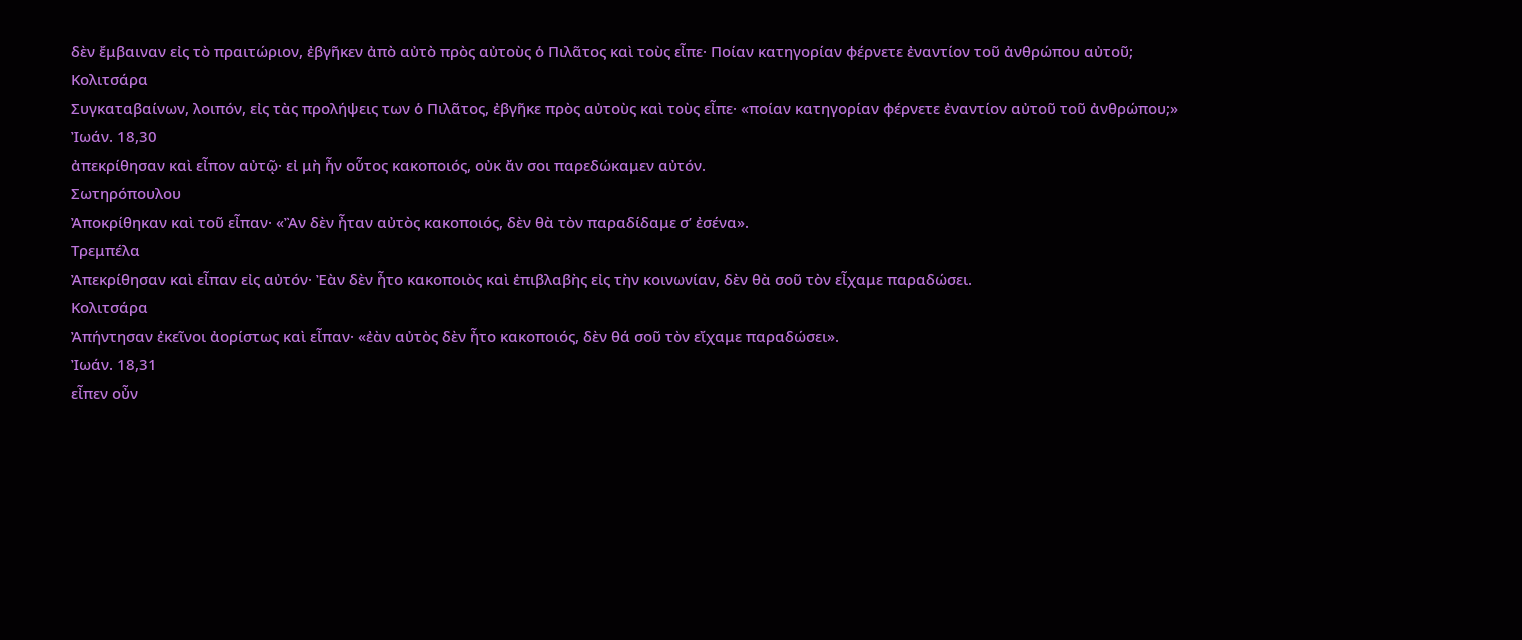δὲν ἔμβαιναν εἰς τὸ πραιτώριον, ἐβγῆκεν ἀπὸ αὐτὸ πρὸς αὐτοὺς ὁ Πιλᾶτος καὶ τοὺς εἶπε· Ποίαν κατηγορίαν φέρνετε ἐναντίον τοῦ ἀνθρώπου αὐτοῦ;
Κολιτσάρα
Συγκαταβαίνων, λοιπόν, εἰς τὰς προλήψεις των ὁ Πιλᾶτος, ἐβγῆκε πρὸς αὐτοὺς καὶ τοὺς εἶπε· «ποίαν κατηγορίαν φέρνετε ἐναντίον αὐτοῦ τοῦ ἀνθρώπου;»
Ἰωάν. 18,30
ἀπεκρίθησαν καὶ εἶπον αὐτῷ· εἰ μὴ ἦν οὗτος κακοποιός, οὐκ ἄν σοι παρεδώκαμεν αὐτόν.
Σωτηρόπουλου
Ἀποκρίθηκαν καὶ τοῦ εἶπαν· «Ἂν δὲν ἦταν αὐτὸς κακοποιός, δὲν θὰ τὸν παραδίδαμε σ’ ἐσένα».
Τρεμπέλα
Ἀπεκρίθησαν καὶ εἶπαν εἰς αὐτόν· Ἐὰν δὲν ἦτο κακοποιὸς καὶ ἐπιβλαβὴς εἰς τὴν κοινωνίαν, δὲν θὰ σοῦ τὸν εἶχαμε παραδώσει.
Κολιτσάρα
Ἀπήντησαν ἐκεῖνοι ἀορίστως καὶ εἶπαν· «ἐὰν αὐτὸς δὲν ἦτο κακοποιός, δὲν θά σοῦ τὸν εἴχαμε παραδώσει».
Ἰωάν. 18,31
εἶπεν οὖν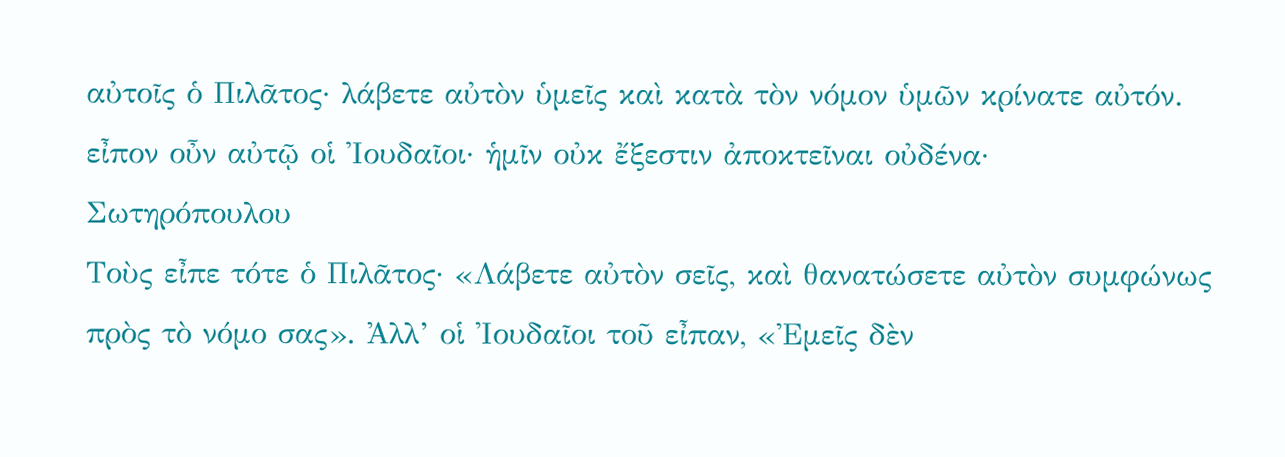αὐτοῖς ὁ Πιλᾶτος· λάβετε αὐτὸν ὑμεῖς καὶ κατὰ τὸν νόμον ὑμῶν κρίνατε αὐτόν. εἶπον οὖν αὐτῷ οἱ Ἰουδαῖοι· ἡμῖν οὐκ ἔξεστιν ἀποκτεῖναι οὐδένα·
Σωτηρόπουλου
Τοὺς εἶπε τότε ὁ Πιλᾶτος· «Λάβετε αὐτὸν σεῖς, καὶ θανατώσετε αὐτὸν συμφώνως πρὸς τὸ νόμο σας». Ἀλλ’ οἱ Ἰουδαῖοι τοῦ εἶπαν, «Ἐμεῖς δὲν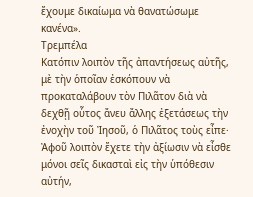ἔχουμε δικαίωμα νὰ θανατώσωμε κανένα».
Τρεμπέλα
Κατόπιν λοιπὸν τῆς ἀπαντήσεως αὐτῆς, μὲ τὴν ὁποῖαν ἐσκόπουν νὰ προκαταλάβουν τὸν Πιλᾶτον διὰ νὰ δεχθῇ οὗτος ἄνευ ἄλλης ἐξετάσεως τὴν ἐνοχὴν τοῦ Ἰησοῦ, ὁ Πιλᾶτος τοὺς εἶπε· Ἀφοῦ λοιπὸν ἔχετε τὴν ἀξίωσιν νὰ εἶσθε μόνοι σεῖς δικασταὶ εἰς τὴν ὑπόθεσιν αὐτήν,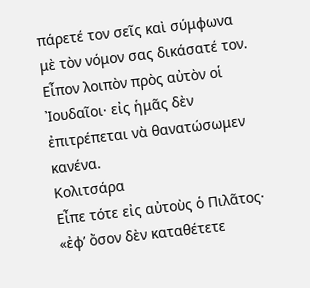πάρετέ τον σεῖς καὶ σύμφωνα μὲ τὸν νόμον σας δικάσατέ τον. Εἶπον λοιπὸν πρὸς αὐτὸν οἱ Ἰουδαῖοι· εἰς ἡμᾶς δὲν ἐπιτρέπεται νὰ θανατώσωμεν κανένα.
Κολιτσάρα
Εἶπε τότε εἰς αὐτοὺς ὁ Πιλᾶτος· «ἐφ’ ὄσον δὲν καταθέτετε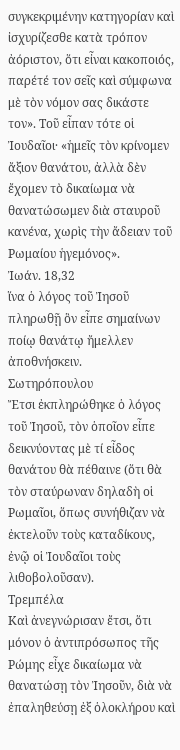συγκεκριμένην κατηγορίαν καὶ ἰσχυρίζεσθε κατὰ τρόπον ἀόριστον, ὅτι εἶναι κακοποιός, παρέτέ τον σεῖς καὶ σύμφωνα μὲ τὸν νόμον σας δικάστε τον». Τοῦ εἶπαν τότε οἱ Ἰουδαῖοι· «ἡμεῖς τὸν κρίνομεν ἄξιον θανάτου, ἀλλὰ δὲν ἔχομεν τὸ δικαίωμα νὰ θανατώσωμεν διὰ σταυροῦ κανένα, χωρὶς τὴν ἄδειαν τοῦ Ρωμαίου ἡγεμόνος».
Ἰωάν. 18,32
ἵνα ὁ λόγος τοῦ Ἰησοῦ πληρωθῇ ὃν εἶπε σημαίνων ποίῳ θανάτῳ ἤμελλεν ἀποθνήσκειν.
Σωτηρόπουλου
Ἔτσι ἐκπληρώθηκε ὁ λόγος τοῦ Ἰησοῦ, τὸν ὁποῖον εἶπε δεικνύοντας μὲ τί εἶδος θανάτου θὰ πέθαινε (ὅτι θὰ τὸν σταύρωναν δηλαδὴ οἱ Ρωμαῖοι, ὅπως συνήθιζαν νὰ ἐκτελοῦν τοὺς καταδίκους, ἐνῷ οἱ Ἰουδαῖοι τοὺς λιθοβολοῦσαν).
Τρεμπέλα
Καὶ ἀνεγνώρισαν ἔτσι, ὅτι μόνον ὁ ἀντιπρόσωπος τῆς Ρώμης εἶχε δικαίωμα νὰ θανατώσῃ τὸν Ἰησοῦν, διὰ νὰ ἐπαληθεύσῃ ἐξ ὁλοκλήρου καὶ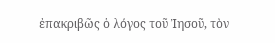ἐπακριβῶς ὁ λόγος τοῦ Ἰησοῦ, τὸν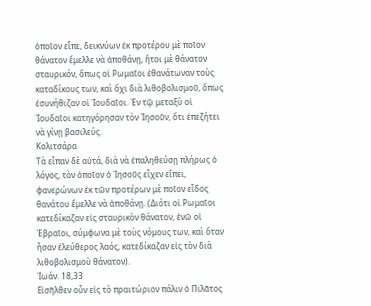ὁποῖον εἶπε, δεικνύων ἐκ προτέρου μὲ ποῖον θάνατον ἔμελλε νὰ ἀποθάνῃ, ἤτοι μὲ θάνατον σταυρικόν, ὅπως οἱ Ρωμαῖοι ἐθανάτωναν τοὺς καταδίκους των, καὶ ὅχι διὰ λιθοβολισμοῦ, ὅπως ἐσυνήθιζαν οἱ Ἰουδαῖοι. Ἐν τῷ μεταξὺ οἱ Ἰουδαῖοι κατηγόρησαν τὸν Ἰησοῦν, ὅτι ἐπεζήτει νὰ γίνῃ βασιλεύς.
Κολιτσάρα
Τὰ εἶπαν δὲ αὐτά, διὰ νὰ ἐπαληθεύσῃ πλήρως ὁ λόγος, τὸν ὁποῖον ὁ Ἰησοῦς εἶχεν εἴπει, φανερώνων ἐκ τῶν προτέρων μὲ ποῖον εἶδος θανάτου ἔμελλε νὰ ἀποθάνῃ. (Διότι οἱ Ρωμαῖοι κατεδίκαζαν εἰς σταυρικὸν θάνατον, ἐνῶ οἱ Ἑβραῖοι, σύμφωνα μὲ τοὺς νόμους των, καὶ ὅταν ἦσαν ἐλεύθερος λαός, κατεδίκαζαν εἰς τὸν διὰ λιθοβολισμοὺ θάνατον).
Ἰωάν. 18,33
Εἰσῆλθεν οὖν εἰς τὸ πραιτώριον πάλιν ὁ Πιλᾶτος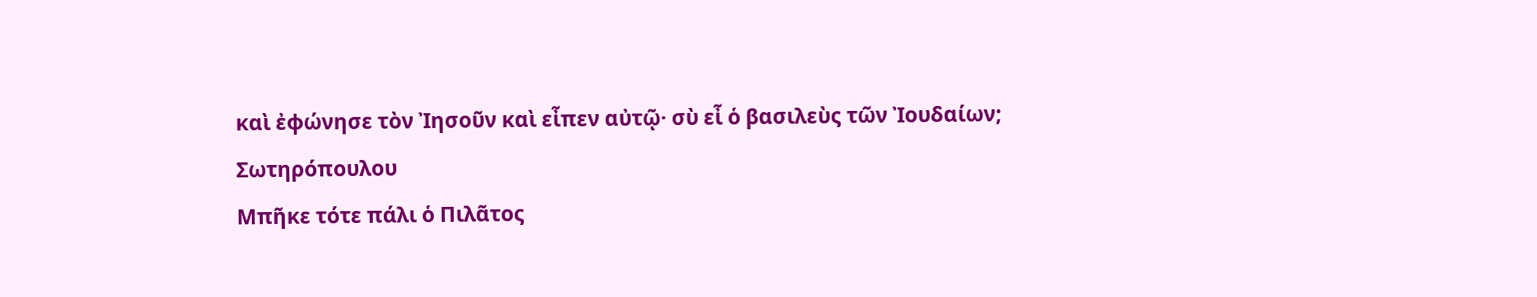καὶ ἐφώνησε τὸν Ἰησοῦν καὶ εἶπεν αὐτῷ· σὺ εἶ ὁ βασιλεὺς τῶν Ἰουδαίων;
Σωτηρόπουλου
Μπῆκε τότε πάλι ὁ Πιλᾶτος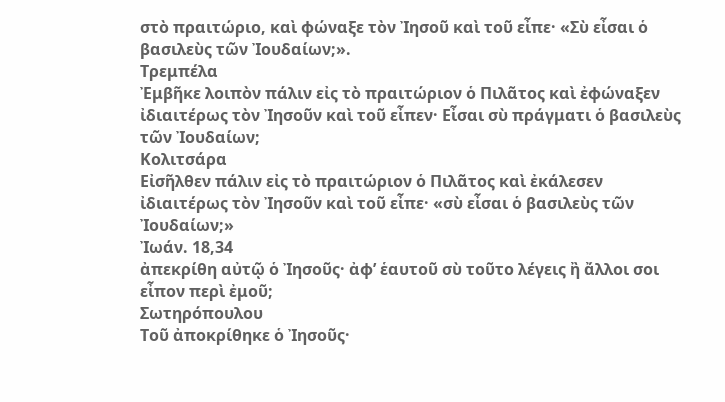στὸ πραιτώριο, καὶ φώναξε τὸν Ἰησοῦ καὶ τοῦ εἶπε· «Σὺ εἶσαι ὁ βασιλεὺς τῶν Ἰουδαίων;».
Τρεμπέλα
Ἐμβῆκε λοιπὸν πάλιν εἰς τὸ πραιτώριον ὁ Πιλᾶτος καὶ ἐφώναξεν ἰδιαιτέρως τὸν Ἰησοῦν καὶ τοῦ εἶπεν· Εἶσαι σὺ πράγματι ὁ βασιλεὺς τῶν Ἰουδαίων;
Κολιτσάρα
Εἰσῆλθεν πάλιν εἰς τὸ πραιτώριον ὁ Πιλᾶτος καὶ ἐκάλεσεν ἰδιαιτέρως τὸν Ἰησοῦν καὶ τοῦ εἶπε· «σὺ εἶσαι ὁ βασιλεὺς τῶν Ἰουδαίων;»
Ἰωάν. 18,34
ἀπεκρίθη αὐτῷ ὁ Ἰησοῦς· ἀφ’ ἑαυτοῦ σὺ τοῦτο λέγεις ἢ ἄλλοι σοι εἶπον περὶ ἐμοῦ;
Σωτηρόπουλου
Τοῦ ἀποκρίθηκε ὁ Ἰησοῦς·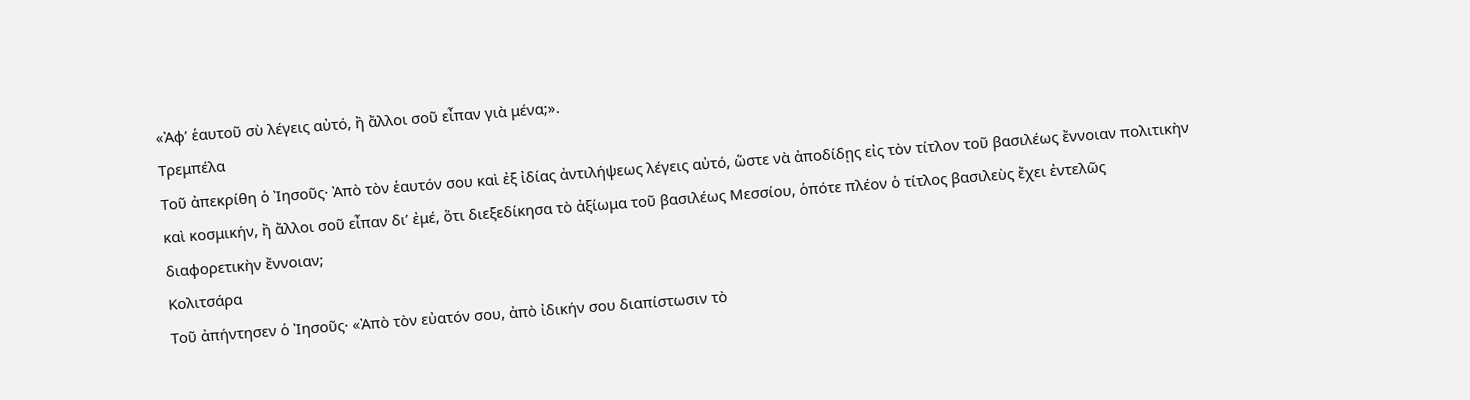«Ἀφ’ ἑαυτοῦ σὺ λέγεις αὐτό, ἢ ἄλλοι σοῦ εἶπαν γιὰ μένα;».
Τρεμπέλα
Τοῦ ἀπεκρίθη ὁ Ἰησοῦς· Ἀπὸ τὸν ἑαυτόν σου καὶ ἐξ ἰδίας ἀντιλήψεως λέγεις αὐτό, ὥστε νὰ ἀποδίδῃς εἰς τὸν τίτλον τοῦ βασιλέως ἔννοιαν πολιτικὴν καὶ κοσμικήν, ἢ ἄλλοι σοῦ εἶπαν δι’ ἐμέ, ὅτι διεξεδίκησα τὸ ἀξίωμα τοῦ βασιλέως Μεσσίου, ὁπότε πλέον ὁ τίτλος βασιλεὺς ἔχει ἐντελῶς διαφορετικὴν ἔννοιαν;
Κολιτσάρα
Τοῦ ἀπήντησεν ὁ Ἰησοῦς· «Ἀπὸ τὸν εὐατόν σου, ἀπὸ ἰδικήν σου διαπίστωσιν τὸ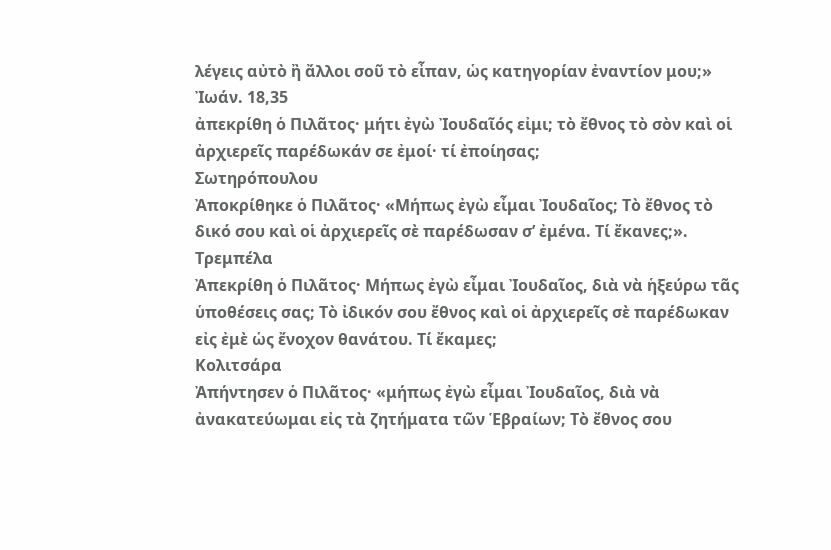λέγεις αὐτὸ ἢ ἄλλοι σοῦ τὸ εἶπαν, ὡς κατηγορίαν ἐναντίον μου;»
Ἰωάν. 18,35
ἀπεκρίθη ὁ Πιλᾶτος· μήτι ἐγὼ Ἰουδαῖός εἰμι; τὸ ἔθνος τὸ σὸν καὶ οἱ ἀρχιερεῖς παρέδωκάν σε ἐμοί· τί ἐποίησας;
Σωτηρόπουλου
Ἀποκρίθηκε ὁ Πιλᾶτος· «Μήπως ἐγὼ εἶμαι Ἰουδαῖος; Τὸ ἔθνος τὸ δικό σου καὶ οἱ ἀρχιερεῖς σὲ παρέδωσαν σ’ ἐμένα. Τί ἔκανες;».
Τρεμπέλα
Ἀπεκρίθη ὁ Πιλᾶτος· Μήπως ἐγὼ εἶμαι Ἰουδαῖος, διὰ νὰ ἡξεύρω τᾶς ὑποθέσεις σας; Τὸ ἰδικόν σου ἔθνος καὶ οἱ ἀρχιερεῖς σὲ παρέδωκαν εἰς ἐμὲ ὡς ἔνοχον θανάτου. Τί ἔκαμες;
Κολιτσάρα
Ἀπήντησεν ὁ Πιλᾶτος· «μήπως ἐγὼ εἶμαι Ἰουδαῖος, διὰ νὰ ἀνακατεύωμαι εἰς τὰ ζητήματα τῶν Ἑβραίων; Τὸ ἔθνος σου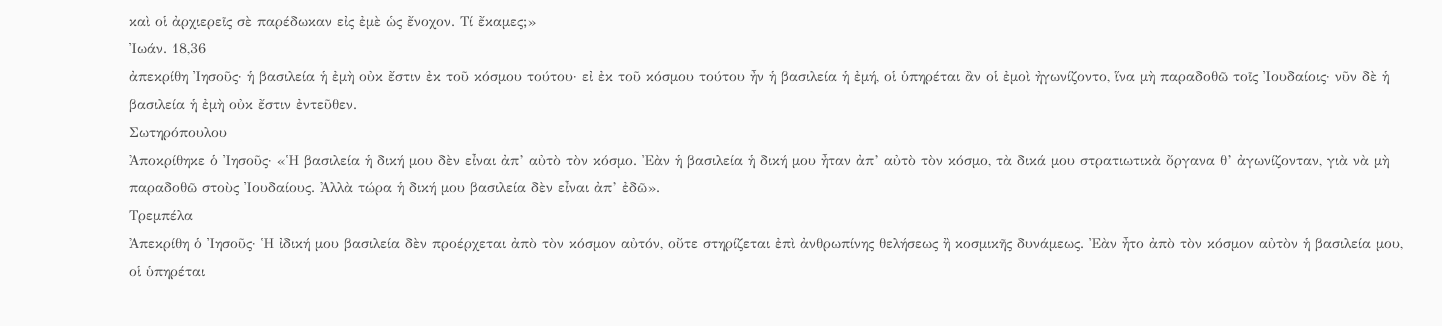καὶ οἱ ἀρχιερεῖς σὲ παρέδωκαν εἰς ἐμὲ ὡς ἔνοχον. Τί ἔκαμες;»
Ἰωάν. 18,36
ἀπεκρίθη Ἰησοῦς· ἡ βασιλεία ἡ ἐμὴ οὐκ ἔστιν ἐκ τοῦ κόσμου τούτου· εἰ ἐκ τοῦ κόσμου τούτου ἦν ἡ βασιλεία ἡ ἐμή, οἱ ὑπηρέται ἂν οἱ ἐμοὶ ἠγωνίζοντο, ἵνα μὴ παραδοθῶ τοῖς Ἰουδαίοις· νῦν δὲ ἡ βασιλεία ἡ ἐμὴ οὐκ ἔστιν ἐντεῦθεν.
Σωτηρόπουλου
Ἀποκρίθηκε ὁ Ἰησοῦς· «Ἡ βασιλεία ἡ δική μου δὲν εἶναι ἀπ’ αὐτὸ τὸν κόσμο. Ἐὰν ἡ βασιλεία ἡ δική μου ἦταν ἀπ’ αὐτὸ τὸν κόσμο, τὰ δικά μου στρατιωτικὰ ὄργανα θ’ ἀγωνίζονταν, γιὰ νὰ μὴ παραδοθῶ στοὺς Ἰουδαίους. Ἀλλὰ τώρα ἡ δική μου βασιλεία δὲν εἶναι ἀπ’ ἐδῶ».
Τρεμπέλα
Ἀπεκρίθη ὁ Ἰησοῦς· Ἡ ἰδική μου βασιλεία δὲν προέρχεται ἀπὸ τὸν κόσμον αὐτόν, οὔτε στηρίζεται ἐπὶ ἀνθρωπίνης θελήσεως ἢ κοσμικῆς δυνάμεως. Ἐὰν ἦτο ἀπὸ τὸν κόσμον αὐτὸν ἡ βασιλεία μου, οἱ ὑπηρέται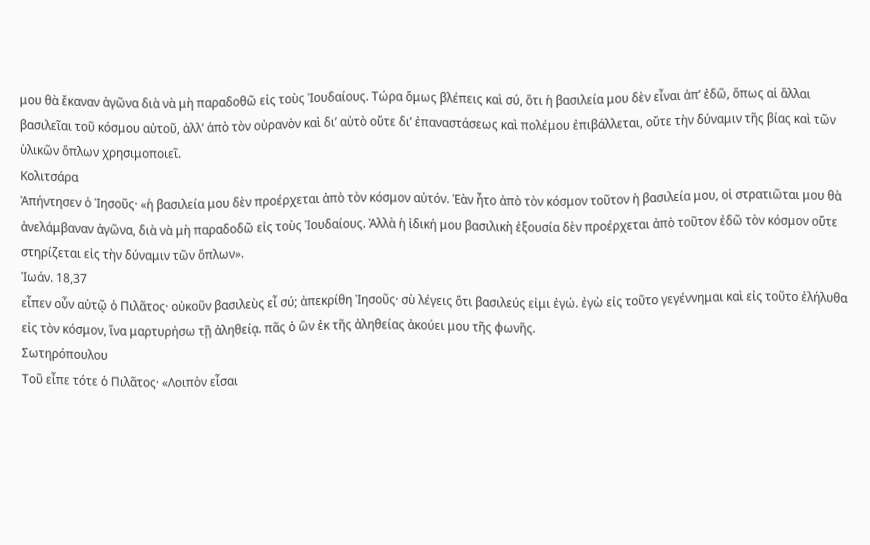μου θὰ ἔκαναν ἀγῶνα διὰ νὰ μὴ παραδοθῶ εἰς τοὺς Ἰουδαίους. Τώρα ὅμως βλέπεις καὶ σύ, ὅτι ἡ βασιλεία μου δὲν εἶναι ἀπ’ ἐδῶ, ὅπως αἱ ἄλλαι βασιλεῖαι τοῦ κόσμου αὐτοῦ, ἀλλ’ ἀπὸ τὸν οὐρανὸν καὶ δι’ αὐτὸ οὔτε δι’ ἐπαναστάσεως καὶ πολέμου ἐπιβάλλεται, οὔτε τὴν δύναμιν τῆς βίας καὶ τῶν ὑλικῶν ὅπλων χρησιμοποιεῖ.
Κολιτσάρα
Ἀπήντησεν ὁ Ἰησοῦς· «ἡ βασιλεία μου δὲν προέρχεται ἀπὸ τὸν κόσμον αὐτόν. Ἐὰν ἦτο ἀπὸ τὸν κόσμον τοῦτον ἡ βασιλεία μου, οἱ στρατιῶται μου θὰ ἀνελάμβαναν ἀγῶνα, διὰ νὰ μὴ παραδοδῶ εἰς τοὺς Ἰουδαίους. Ἀλλὰ ἡ ἰδική μου βασιλικὴ ἐξουσία δὲν προέρχεται ἀπὸ τοῦτον ἐδῶ τὸν κόσμον οὔτε στηρίζεται εἰς τὴν δύναμιν τῶν ὅπλων».
Ἰωάν. 18,37
εἶπεν οὖν αὐτῷ ὁ Πιλᾶτος· οὐκοῦν βασιλεὺς εἶ σύ; ἀπεκρίθη Ἰησοῦς· σὺ λέγεις ὅτι βασιλεύς εἰμι ἐγώ. ἐγὼ εἰς τοῦτο γεγέννημαι καὶ εἰς τοῦτο ἐλήλυθα εἰς τὸν κόσμον, ἵνα μαρτυρήσω τῇ ἀληθείᾳ. πᾶς ὁ ὢν ἐκ τῆς ἀληθείας ἀκούει μου τῆς φωνῆς.
Σωτηρόπουλου
Τοῦ εἶπε τότε ὁ Πιλᾶτος· «Λοιπὸν εἶσαι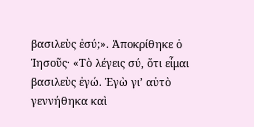βασιλεὺς ἐσύ;». Ἀποκρίθηκε ὁ Ἰησοῦς· «Τὸ λέγεις σύ, ὅτι εἶμαι βασιλεὺς ἐγώ. Ἐγὼ γι’ αὐτὸ γεννήθηκα καὶ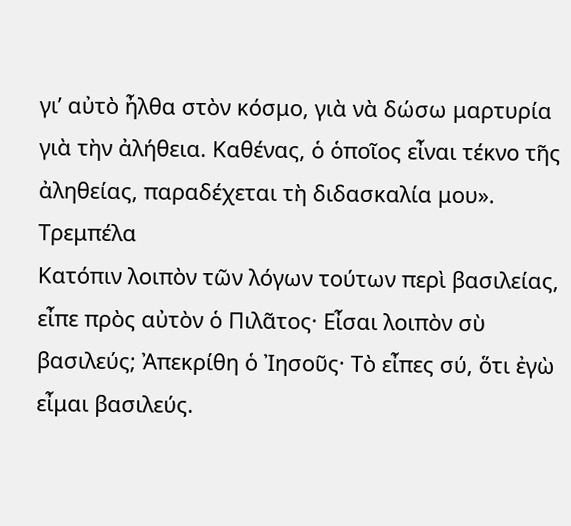γι’ αὐτὸ ἦλθα στὸν κόσμο, γιὰ νὰ δώσω μαρτυρία γιὰ τὴν ἀλήθεια. Καθένας, ὁ ὁποῖος εἶναι τέκνο τῆς ἀληθείας, παραδέχεται τὴ διδασκαλία μου».
Τρεμπέλα
Κατόπιν λοιπὸν τῶν λόγων τούτων περὶ βασιλείας, εἶπε πρὸς αὐτὸν ὁ Πιλᾶτος· Εἶσαι λοιπὸν σὺ βασιλεύς; Ἀπεκρίθη ὁ Ἰησοῦς· Τὸ εἶπες σύ, ὅτι ἐγὼ εἶμαι βασιλεύς.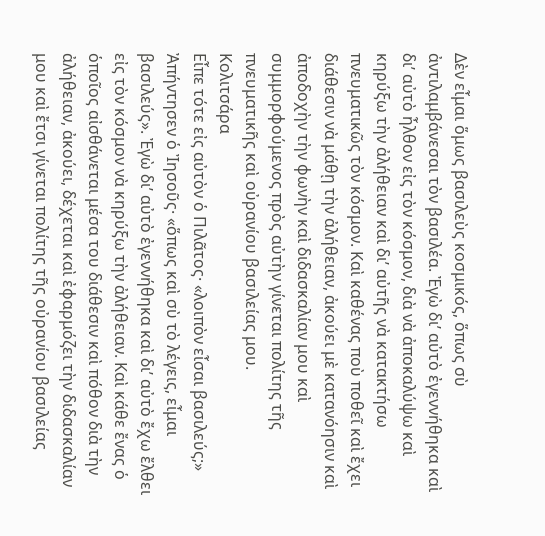Δὲν εἶμαι ὅμως βασιλεὺς κοσμικός, ὅπως σὺ ἀντιλαμβάνεσαι τὸν βασιλέα. Ἐγὼ δι’ αὐτὸ ἐγεννήθηκα καὶ δι’ αὐτὸ ἦλθον εἰς τὸν κόσμον, διὰ νὰ ἀποκαλύψω καὶ κηρύξω τὴν ἀλήθειαν καὶ δι’ αὐτῆς νὰ κατακτήσω πνευματικῶς τὸν κόσμον. Καὶ καθένας ποὺ ποθεῖ καὶ ἔχει διάθεσιν νὰ μάθῃ τὴν ἀλήθειαν, ἀκούει μὲ κατανόησιν καὶ ἀποδοχὴν τὴν φωνὴν καὶ διδασκαλίαν μου καὶ συμμορφούμενος πρὸς αὐτὴν γίνεται πολίτης τῆς πνευματικῆς καὶ οὐρανίου βασιλείας μου.
Κολιτσάρα
Εἶπε τότε εἰς αὐτὸν ὁ Πιλᾶτος· «λοιπὸν εἶσαι βασιλεύς;» Ἀπήντησεν ὁ Ἰησοῦς· «ὅπως καὶ σὺ τὸ λέγεις, εἶμαι βασιλεύς». Ἐγὼ δι’ αὐτὸ ἐγεννήθηκα καὶ δι’ αὐτὸ ἔχω ἔλθει εἰς τὸν κόσμον νὰ κηρύξω τὴν ἀλήθειαν. Καὶ κάθε ἔνας ὁ ὁποῖος αἰσθάνεται μέσα του διάθεσιν καὶ πόθον διὰ τὴν ἀλήθειαν, ἀκούει, δέχεται καὶ ἐφαρμόζει τὴν διδασκαλίαν μου καὶ ἔτσι γίνεται πολίτης τῆς οὐρανίου βασιλείας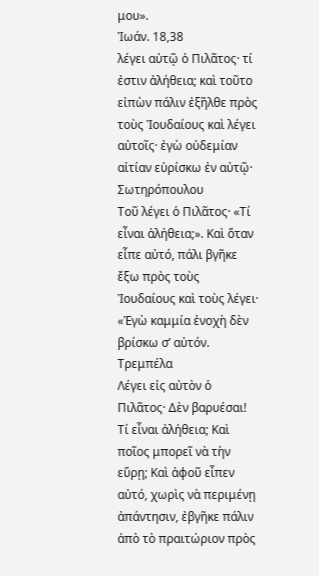μου».
Ἰωάν. 18,38
λέγει αὐτῷ ὁ Πιλᾶτος· τί ἐστιν ἀλήθεια; καὶ τοῦτο εἰπὼν πάλιν ἐξῆλθε πρὸς τοὺς Ἰουδαίους καὶ λέγει αὐτοῖς· ἐγὼ οὐδεμίαν αἰτίαν εὑρίσκω ἐν αὐτῷ·
Σωτηρόπουλου
Τοῦ λέγει ὁ Πιλᾶτος· «Τί εἶναι ἀλήθεια;». Καὶ ὅταν εἶπε αὐτό, πάλι βγῆκε ἔξω πρὸς τοὺς Ἰουδαίους καὶ τοὺς λέγει· «Ἐγὼ καμμία ἐνοχὴ δὲν βρίσκω σ’ αὐτόν.
Τρεμπέλα
Λέγει εἰς αὐτὸν ὁ Πιλᾶτος· Δὲν βαρυέσαι! Τί εἶναι ἀλήθεια; Καὶ ποῖος μπορεῖ νὰ τὴν εὕρῃ; Καὶ ἀφοῦ εἶπεν αὐτό, χωρὶς νὰ περιμένῃ ἀπάντησιν, ἐβγῆκε πάλιν ἀπὸ τὸ πραιτώριον πρὸς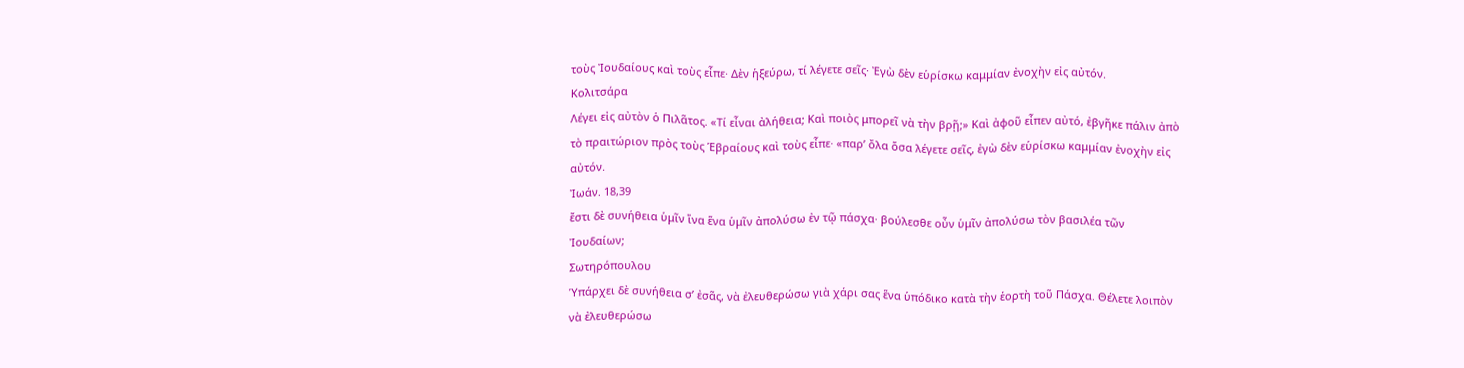τοὺς Ἰουδαίους καὶ τοὺς εἶπε· Δὲν ἡξεύρω, τί λέγετε σεῖς· Ἐγὼ δὲν εὑρίσκω καμμίαν ἐνοχὴν εἰς αὐτόν.
Κολιτσάρα
Λέγει εἰς αὐτὸν ὁ Πιλᾶτος. «Τί εἶναι ἀλήθεια; Καὶ ποιὸς μπορεῖ νὰ τὴν βρῇ;» Καὶ ἀφοῦ εἶπεν αὐτό, ἐβγῆκε πάλιν ἀπὸ τὸ πραιτώριον πρὸς τοὺς Ἑβραίους καὶ τοὺς εἶπε· «παρ’ ὄλα ὅσα λέγετε σεῖς, ἐγὼ δὲν εὑρίσκω καμμίαν ἐνοχὴν εἰς αὐτόν.
Ἰωάν. 18,39
ἔστι δὲ συνήθεια ὑμῖν ἵνα ἕνα ὑμῖν ἀπολύσω ἐν τῷ πάσχα· βούλεσθε οὖν ὑμῖν ἀπολύσω τὸν βασιλέα τῶν Ἰουδαίων;
Σωτηρόπουλου
Ὑπάρχει δὲ συνήθεια σ’ ἐσᾶς, νὰ ἐλευθερώσω γιὰ χάρι σας ἕνα ὑπόδικο κατὰ τὴν ἑορτὴ τοῦ Πάσχα. Θέλετε λοιπὸν νὰ ἐλευθερώσω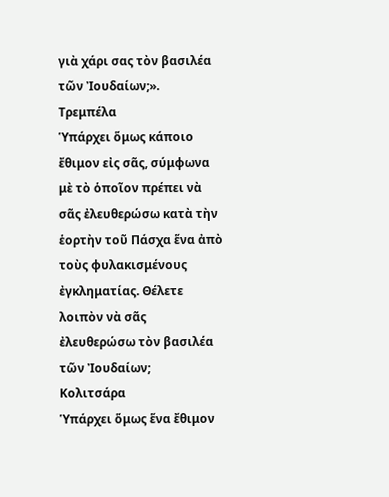γιὰ χάρι σας τὸν βασιλέα τῶν Ἰουδαίων;».
Τρεμπέλα
Ὑπάρχει ὅμως κάποιο ἔθιμον εἰς σᾶς, σύμφωνα μὲ τὸ ὁποῖον πρέπει νὰ σᾶς ἐλευθερώσω κατὰ τὴν ἑορτὴν τοῦ Πάσχα ἕνα ἀπὸ τοὺς φυλακισμένους ἐγκληματίας. Θέλετε λοιπὸν νὰ σᾶς ἐλευθερώσω τὸν βασιλέα τῶν Ἰουδαίων;
Κολιτσάρα
Ὑπάρχει ὅμως ἕνα ἔθιμον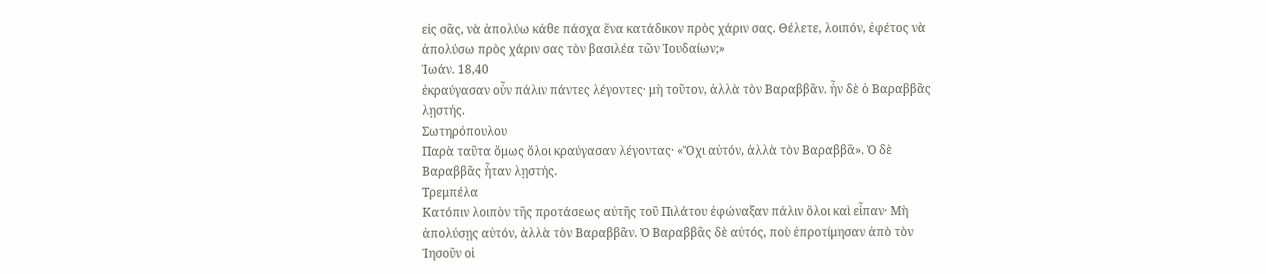εἰς σᾶς, νὰ ἀπολύω κάθε πάσχα ἕνα κατάδικον πρὸς χάριν σας. Θέλετε, λοιπόν, ἐφέτος νὰ ἀπολύσω πρὸς χάριν σας τὸν βασιλέα τῶν Ἰουδαίων;»
Ἰωάν. 18,40
ἐκραύγασαν οὖν πάλιν πάντες λέγοντες· μὴ τοῦτον, ἀλλὰ τὸν Βαραββᾶν. ἦν δὲ ὁ Βαραββᾶς λῃστής.
Σωτηρόπουλου
Παρὰ ταῦτα ὅμως ὅλοι κραύγασαν λέγοντας· «Ὄχι αὐτόν, ἀλλὰ τὸν Βαραββᾶ». Ὁ δὲ Βαραββᾶς ἦταν λῃστής.
Τρεμπέλα
Κατόπιν λοιπὸν τῆς προτάσεως αὐτῆς τοῦ Πιλάτου ἐφώναξαν πάλιν ὅλοι καὶ εἶπαν· Μὴ ἀπολύσῃς αὐτόν, ἀλλὰ τὸν Βαραββᾶν. Ὁ Βαραββᾶς δὲ αὐτός, ποὺ ἐπροτίμησαν ἀπὸ τὸν Ἰησοῦν οἱ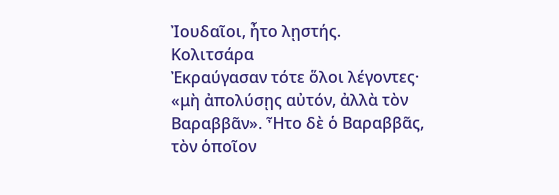Ἰουδαῖοι, ἦτο λῃστής.
Κολιτσάρα
Ἐκραύγασαν τότε ὅλοι λέγοντες· «μὴ ἀπολύσῃς αὐτόν, ἀλλὰ τὸν Βαραββᾶν». Ἦτο δὲ ὁ Βαραββᾶς, τὸν ὁποῖον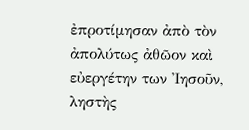ἐπροτίμησαν ἀπὸ τὸν ἀπολύτως ἀθῶον καὶ εὐεργέτην των Ἰησοῦν, ληστὴς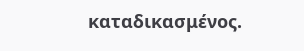καταδικασμένος.